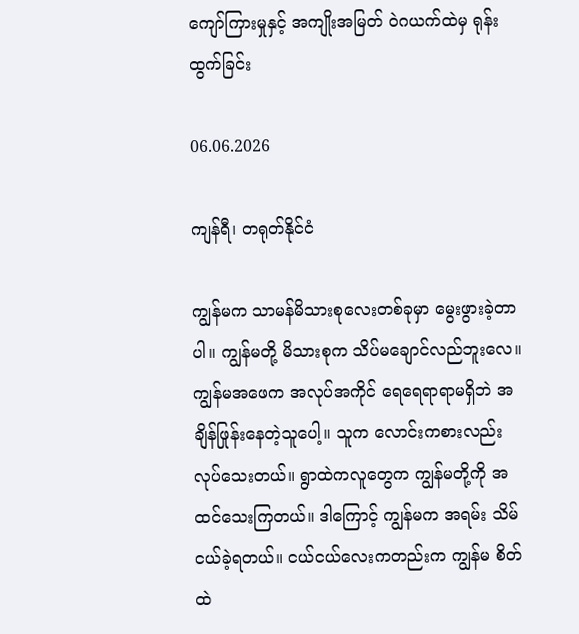ကျော်ကြားမှုနှင့် အကျိုးအမြတ် ဝဲဂယက်ထဲမှ ရုန်းထွက်ခြင်း

06.06.2026

ကျန်ရီ၊ တရုတ်နိုင်ငံ

ကျွန်မက သာမန်မိသားစုလေးတစ်ခုမှာ မွေးဖွားခဲ့တာပါ။ ကျွန်မတို့ မိသားစုက သိပ်မချောင်လည်ဘူးလေ။ ကျွန်မအဖေက အလုပ်အကိုင် ရေရေရာရာမရှိဘဲ အချိန်ဖြုန်းနေတဲ့သူပေါ့။ သူက လောင်းကစားလည်း လုပ်သေးတယ်။ ရွာထဲကလူတွေက ကျွန်မတို့ကို အထင်သေးကြတယ်။ ဒါကြောင့် ကျွန်မက အရမ်း သိမ်ငယ်ခဲ့ရတယ်။ ငယ်ငယ်လေးကတည်းက ကျွန်မ စိတ်ထဲ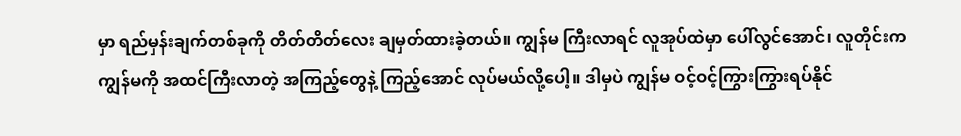မှာ ရည်မှန်းချက်တစ်ခုကို တိတ်တိတ်လေး ချမှတ်ထားခဲ့တယ်။ ကျွန်မ ကြီးလာရင် လူအုပ်ထဲမှာ ပေါ်လွင်အောင်၊ လူတိုင်းက ကျွန်မကို အထင်ကြီးလာတဲ့ အကြည့်တွေနဲ့ ကြည့်အောင် လုပ်မယ်လို့ပေါ့။ ဒါမှပဲ ကျွန်မ ဝင့်ဝင့်ကြွားကြွားရပ်နိုင်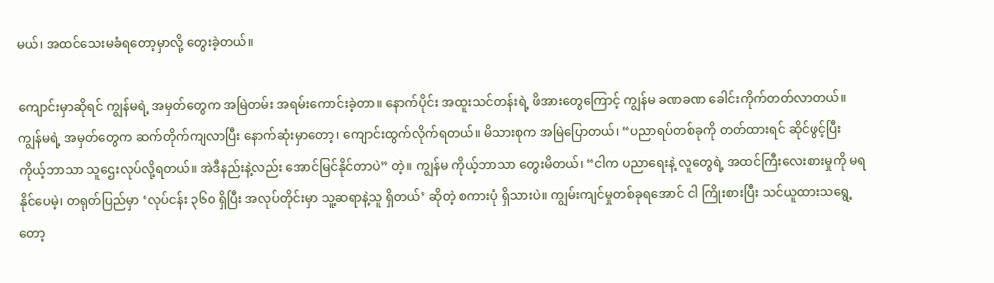မယ်၊ အထင်သေးမခံရတော့မှာလို့ တွေးခဲ့တယ်။

ကျောင်းမှာဆိုရင် ကျွန်မရဲ့ အမှတ်တွေက အမြဲတမ်း အရမ်းကောင်းခဲ့တာ။ နောက်ပိုင်း အထူးသင်တန်းရဲ့ ဖိအားတွေကြောင့် ကျွန်မ ခဏခဏ ခေါင်းကိုက်တတ်လာတယ်။ ကျွန်မရဲ့ အမှတ်တွေက ဆက်တိုက်ကျလာပြီး နောက်ဆုံးမှာတော့၊ ကျောင်းထွက်လိုက်ရတယ်။ မိသားစုက အမြဲပြောတယ်၊ “ပညာရပ်တစ်ခုကို တတ်ထားရင် ဆိုင်ဖွင့်ပြီး ကိုယ့်ဘာသာ သူဌေးလုပ်လို့ရတယ်။ အဲဒီနည်းနဲ့လည်း အောင်မြင်နိုင်တာပဲ” တဲ့။ ကျွန်မ ကိုယ့်ဘာသာ တွေးမိတယ်၊ “ငါက ပညာရေးနဲ့ လူတွေရဲ့ အထင်ကြီးလေးစားမှုကို မရနိုင်ပေမဲ့၊ တရုတ်ပြည်မှာ ‘လုပ်ငန်း ၃၆၀ ရှိပြီး အလုပ်တိုင်းမှာ သူ့ဆရာနဲ့သူ ရှိတယ်’ ဆိုတဲ့ စကားပုံ ရှိသားပဲ။ ကျွမ်းကျင်မှုတစ်ခုရအောင် ငါ ကြိုးစားပြီး သင်ယူထားသရွေ့တော့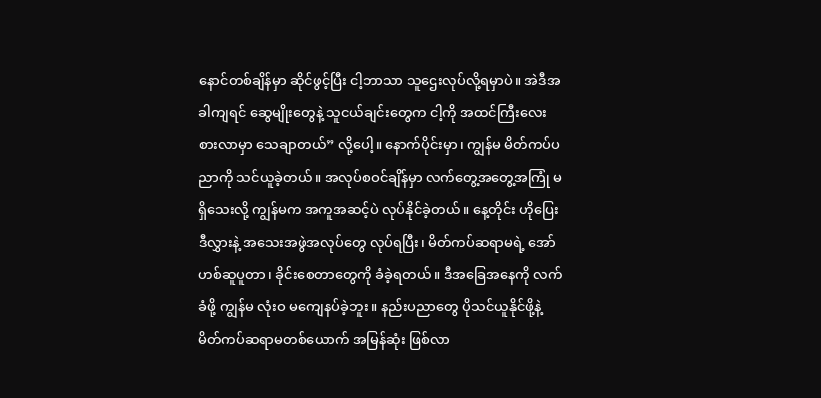နောင်တစ်ချိန်မှာ ဆိုင်ဖွင့်ပြီး ငါ့ဘာသာ သူဌေးလုပ်လို့ရမှာပဲ။ အဲဒီအခါကျရင် ဆွေမျိုးတွေနဲ့ သူငယ်ချင်းတွေက ငါ့ကို အထင်ကြီးလေးစားလာမှာ သေချာတယ်” လို့ပေါ့။ နောက်ပိုင်းမှာ၊ ကျွန်မ မိတ်ကပ်ပညာကို သင်ယူခဲ့တယ်။ အလုပ်စဝင်ချိန်မှာ လက်တွေ့အတွေ့အကြုံ မရှိသေးလို့ ကျွန်မက အကူအဆင့်ပဲ လုပ်နိုင်ခဲ့တယ်။ နေ့တိုင်း ဟိုပြေးဒီလွှားနဲ့ အသေးအဖွဲအလုပ်တွေ လုပ်ရပြီး၊ မိတ်ကပ်ဆရာမရဲ့ အော်ဟစ်ဆူပူတာ၊ ခိုင်းစေတာတွေကို ခံခဲ့ရတယ်။ ဒီအခြေအနေကို လက်ခံဖို့ ကျွန်မ လုံးဝ မကျေနပ်ခဲ့ဘူး။ နည်းပညာတွေ ပိုသင်ယူနိုင်ဖို့နဲ့ မိတ်ကပ်ဆရာမတစ်ယောက် အမြန်ဆုံး ဖြစ်လာ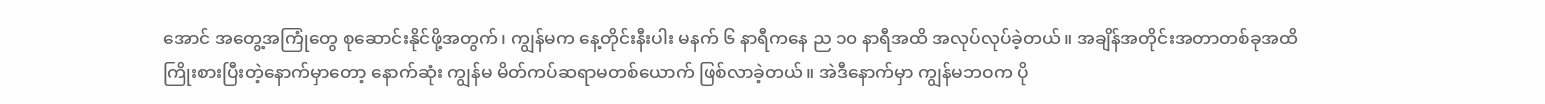အောင် အတွေ့အကြုံတွေ စုဆောင်းနိုင်ဖို့အတွက်၊ ကျွန်မက နေ့တိုင်းနီးပါး မနက် ၆ နာရီကနေ ည ၁၀ နာရီအထိ အလုပ်လုပ်ခဲ့တယ်။ အချိန်အတိုင်းအတာတစ်ခုအထိ ကြိုးစားပြီးတဲ့နောက်မှာတော့ နောက်ဆုံး ကျွန်မ မိတ်ကပ်ဆရာမတစ်ယောက် ဖြစ်လာခဲ့တယ်။ အဲဒီနောက်မှာ ကျွန်မဘဝက ပို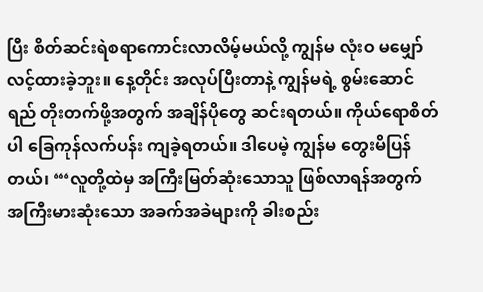ပြီး စိတ်ဆင်းရဲစရာကောင်းလာလိမ့်မယ်လို့ ကျွန်မ လုံးဝ မမျှော်လင့်ထားခဲ့ဘူး။ နေ့တိုင်း အလုပ်ပြီးတာနဲ့ ကျွန်မရဲ့ စွမ်းဆောင်ရည် တိုးတက်ဖို့အတွက် အချိန်ပိုတွေ ဆင်းရတယ်။ ကိုယ်ရောစိတ်ပါ ခြေကုန်လက်ပန်း ကျခဲ့ရတယ်။ ဒါပေမဲ့ ကျွန်မ တွေးမိပြန်တယ်၊ “‘လူတို့ထဲမှ အကြီးမြတ်ဆုံးသောသူ ဖြစ်လာရန်အတွက် အကြီးမားဆုံးသော အခက်အခဲများကို ခါးစည်း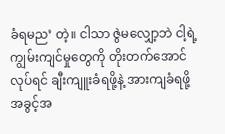ခံရမည’ တဲ့။ ငါသာ ဇွဲမလျှော့ဘဲ ငါ့ရဲ့ကျွမ်းကျင်မှုတွေကို တိုးတက်အောင် လုပ်ရင် ချီးကျူးခံရဖို့နဲ့ အားကျခံရဖို့ အခွင့်အ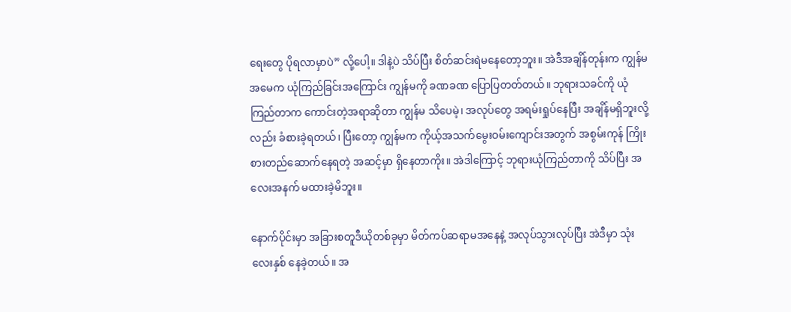ရေးတွေ ပိုရလာမှာပဲ” လို့ပေါ့။ ဒါနဲ့ပဲ သိပ်ပြီး စိတ်ဆင်းရဲမနေတော့ဘူး။ အဲဒီအချိန်တုန်းက ကျွန်မအမေက ယုံကြည်ခြင်းအကြောင်း ကျွန်မကို ခဏခဏ ပြောပြတတ်တယ်။ ဘုရားသခင်ကို ယုံကြည်တာက ကောင်းတဲ့အရာဆိုတာ ကျွန်မ သိပေမဲ့၊ အလုပ်တွေ အရမ်းရှုပ်နေပြီး အချိန်မရှိဘူးလို့လည်း ခံစားခဲ့ရတယ်၊ ပြီးတော့ ကျွန်မက ကိုယ့်အသက်မွေးဝမ်းကျောင်းအတွက် အစွမ်းကုန် ကြိုးစားတည်ဆောက်နေရတဲ့ အဆင့်မှာ ရှိနေတာကိုး။ အဲဒါကြောင့် ဘုရားယုံကြည်တာကို သိပ်ပြီး အလေးအနက် မထားခဲ့မိဘူး။

နောက်ပိုင်းမှာ အခြားစတူဒီယိုတစ်ခုမှာ မိတ်ကပ်ဆရာမအနေနဲ့ အလုပ်သွားလုပ်ပြီး အဲဒီမှာ သုံးလေးနှစ် နေခဲ့တယ်။ အ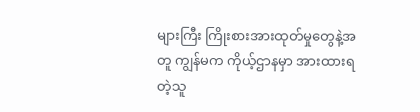များကြီး ကြိုးစားအားထုတ်မှုတွေနဲ့အတူ ကျွန်မက ကိုယ့်ဌာနမှာ အားထားရတဲ့သူ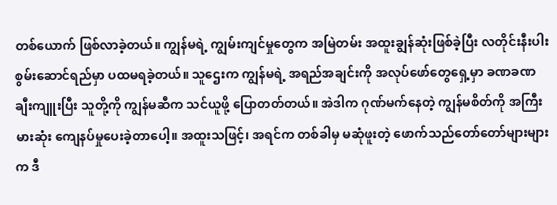တစ်ယောက် ဖြစ်လာခဲ့တယ်။ ကျွန်မရဲ့ ကျွမ်းကျင်မှုတွေက အမြဲတမ်း အထူးချွန်ဆုံးဖြစ်ခဲ့ပြီး လတိုင်းနီးပါး စွမ်းဆောင်ရည်မှာ ပထမရခဲ့တယ်။ သူဌေးက ကျွန်မရဲ့ အရည်အချင်းကို အလုပ်ဖော်တွေရှေ့မှာ ခဏခဏ ချီးကျူးပြီး သူတို့ကို ကျွန်မဆီက သင်ယူဖို့ ပြောတတ်တယ်။ အဲဒါက ဂုဏ်မက်နေတဲ့ ကျွန်မစိတ်ကို အကြီးမားဆုံး ကျေနပ်မှုပေးခဲ့တာပေါ့။ အထူးသဖြင့်၊ အရင်က တစ်ခါမှ မဆုံဖူးတဲ့ ဖောက်သည်တော်တော်များများက ဒီ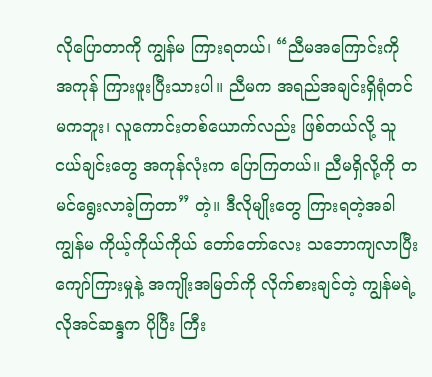လိုပြောတာကို ကျွန်မ ကြားရတယ်၊ “ညီမအကြောင်းကို အကုန် ကြားဖူးပြီးသားပါ။ ညီမက အရည်အချင်းရှိရုံတင်မကဘူး၊ လူကောင်းတစ်ယောက်လည်း ဖြစ်တယ်လို့ သူငယ်ချင်းတွေ အကုန်လုံးက ပြောကြတယ်။ ညီမရှိလို့ကို တမင်ရွေးလာခဲ့ကြတာ” တဲ့။ ဒီလိုမျိုးတွေ ကြားရတဲ့အခါ ကျွန်မ ကိုယ့်ကိုယ်ကိုယ် တော်တော်လေး သဘောကျလာပြီး ကျော်ကြားမှုနဲ့ အကျိုးအမြတ်ကို လိုက်စားချင်တဲ့ ကျွန်မရဲ့ လိုအင်ဆန္ဒက ပိုပြီး ကြီး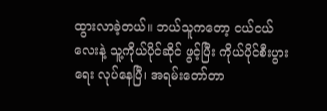ထွားလာခဲ့တယ်။ ဘယ်သူကတော့ ငယ်ငယ်လေးနဲ့ သူ့ကိုယ်ပိုင်ဆိုင် ဖွင့်ပြီး ကိုယ်ပိုင်စီးပွားရေး လုပ်နေပြီ၊ အရမ်းတော်တာ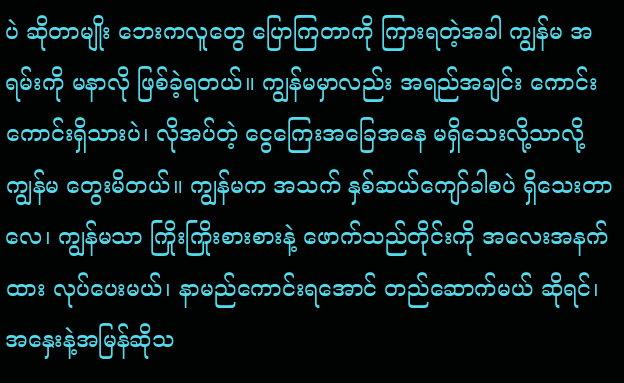ပဲ ဆိုတာမျိုး ဘေးကလူတွေ ပြောကြတာကို ကြားရတဲ့အခါ ကျွန်မ အရမ်းကို မနာလို ဖြစ်ခဲ့ရတယ်။ ကျွန်မမှာလည်း အရည်အချင်း ကောင်းကောင်းရှိသားပဲ၊ လိုအပ်တဲ့ ငွေကြေးအခြေအနေ မရှိသေးလို့သာလို့ ကျွန်မ တွေးမိတယ်။ ကျွန်မက အသက် နှစ်ဆယ်ကျော်ခါစပဲ ရှိသေးတာလေ၊ ကျွန်မသာ ကြိုးကြိုးစားစားနဲ့ ဖောက်သည်တိုင်းကို အလေးအနက်ထား လုပ်ပေးမယ်၊ နာမည်ကောင်းရအောင် တည်ဆောက်မယ် ဆိုရင်၊ အနှေးနဲ့အမြန်ဆိုသ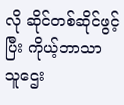လို ဆိုင်တစ်ဆိုင်ဖွင့်ပြီး ကိုယ့်ဘာသာ သူဌေး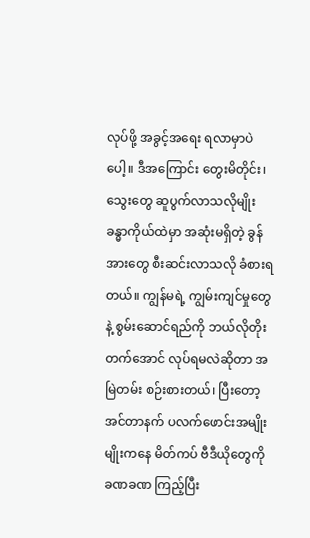လုပ်ဖို့ အခွင့်အရေး ရလာမှာပဲပေါ့။ ဒီအကြောင်း တွေးမိတိုင်း၊ သွေးတွေ ဆူပွက်လာသလိုမျိုး ခန္ဓာကိုယ်ထဲမှာ အဆုံးမရှိတဲ့ ခွန်အားတွေ စီးဆင်းလာသလို ခံစားရတယ်။ ကျွန်မရဲ့ ကျွမ်းကျင်မှုတွေနဲ့ စွမ်းဆောင်ရည်ကို ဘယ်လိုတိုးတက်အောင် လုပ်ရမလဲဆိုတာ အမြဲတမ်း စဉ်းစားတယ်၊ ပြီးတော့ အင်တာနက် ပလက်ဖောင်းအမျိုးမျိုးကနေ မိတ်ကပ် ဗီဒီယိုတွေကို ခဏခဏ ကြည့်ပြီး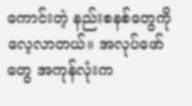ကောင်းတဲ့ နည်းစနစ်တွေကို လေ့လာတယ်။ အလုပ်ဖော်တွေ အကုန်လုံးက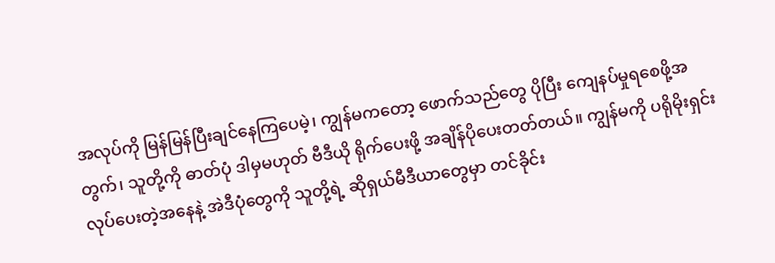အလုပ်ကို မြန်မြန်ပြီးချင်နေကြပေမဲ့၊ ကျွန်မကတော့ ဖောက်သည်တွေ ပိုပြီး ကျေနပ်မှုရစေဖို့အတွက်၊ သူတို့ကို ဓာတ်ပုံ ဒါမှမဟုတ် ဗီဒီယို ရိုက်ပေးဖို့ အချိန်ပိုပေးတတ်တယ်။ ကျွန်မကို ပရိုမိုးရှင်း လုပ်ပေးတဲ့အနေနဲ့ အဲဒီပုံတွေကို သူတို့ရဲ့ ဆိုရှယ်မီဒီယာတွေမှာ တင်ခိုင်း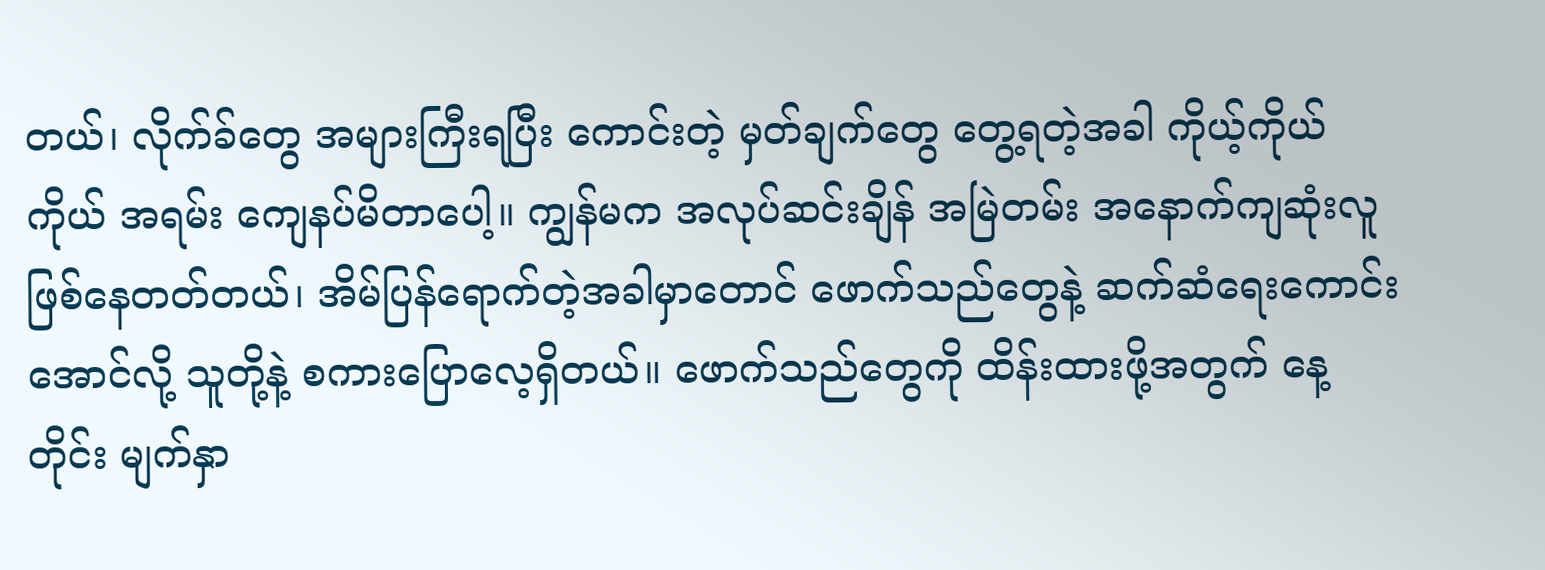တယ်၊ လိုက်ခ်တွေ အများကြီးရပြီး ကောင်းတဲ့ မှတ်ချက်တွေ တွေ့ရတဲ့အခါ ကိုယ့်ကိုယ်ကိုယ် အရမ်း ကျေနပ်မိတာပေါ့။ ကျွန်မက အလုပ်ဆင်းချိန် အမြဲတမ်း အနောက်ကျဆုံးလူ ဖြစ်နေတတ်တယ်၊ အိမ်ပြန်ရောက်တဲ့အခါမှာတောင် ဖောက်သည်တွေနဲ့ ဆက်ဆံရေးကောင်းအောင်လို့ သူတို့နဲ့ စကားပြောလေ့ရှိတယ်။ ဖောက်သည်တွေကို ထိန်းထားဖို့အတွက် နေ့တိုင်း မျက်နှာ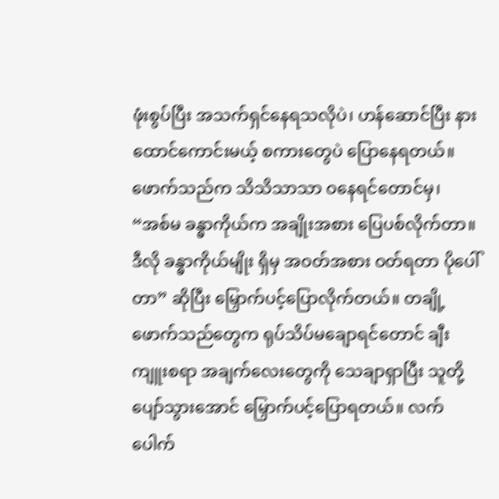ဖုံးစွပ်ပြီး အသက်ရှင်နေရသလိုပဲ၊ ဟန်ဆောင်ပြီး နားထောင်ကောင်းမယ့် စကားတွေပဲ ပြောနေရတယ်။ ဖောက်သည်က သိသိသာသာ ဝနေရင်တောင်မှ၊ “အစ်မ ခန္ဓာကိုယ်က အချိုးအစား ပြေပစ်လိုက်တာ။ ဒီလို ခန္ဓာကိုယ်မျိုး ရှိမှ အဝတ်အစား ဝတ်ရတာ ပိုပေါ်တာ” ဆိုပြီး မြှောက်ပင့်ပြောလိုက်တယ်။ တချို့ ဖောက်သည်တွေက ရုပ်သိပ်မချောရင်တောင် ချီးကျူးစရာ အချက်လေးတွေကို သေချာရှာပြီး သူတို့ ပျော်သွားအောင် မြှောက်ပင့်ပြောရတယ်။ လက်ပေါက်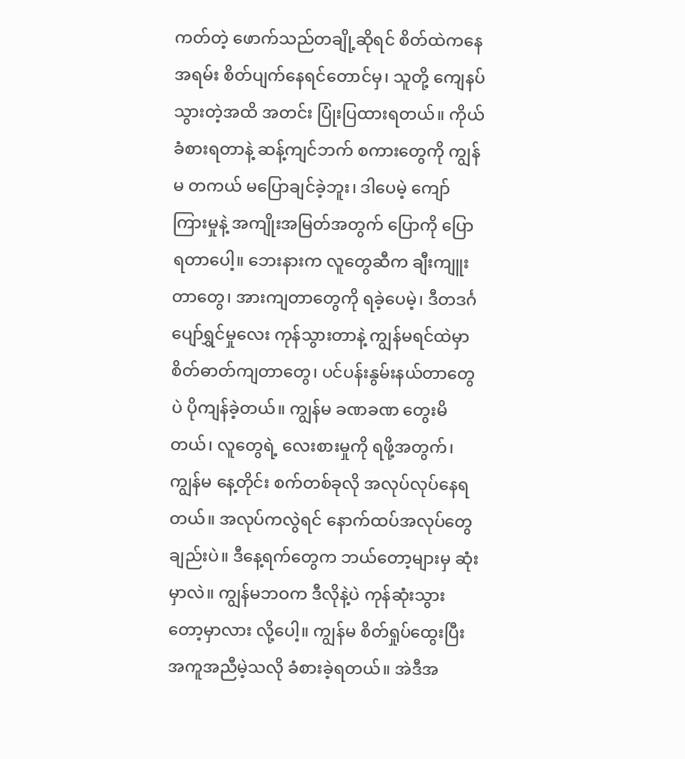ကတ်တဲ့ ဖောက်သည်တချို့ဆိုရင် စိတ်ထဲကနေ အရမ်း စိတ်ပျက်နေရင်တောင်မှ၊ သူတို့ ကျေနပ်သွားတဲ့အထိ အတင်း ပြုံးပြထားရတယ်။ ကိုယ်ခံစားရတာနဲ့ ဆန့်ကျင်ဘက် စကားတွေကို ကျွန်မ တကယ် မပြောချင်ခဲ့ဘူး၊ ဒါပေမဲ့ ကျော်ကြားမှုနဲ့ အကျိုးအမြတ်အတွက် ပြောကို ပြောရတာပေါ့။ ဘေးနားက လူတွေဆီက ချီးကျူးတာတွေ၊ အားကျတာတွေကို ရခဲ့ပေမဲ့၊ ဒီတဒင်္ဂ ပျော်ရွှင်မှုလေး ကုန်သွားတာနဲ့ ကျွန်မရင်ထဲမှာ စိတ်ဓာတ်ကျတာတွေ၊ ပင်ပန်းနွမ်းနယ်တာတွေပဲ ပိုကျန်ခဲ့တယ်။ ကျွန်မ ခဏခဏ တွေးမိတယ်၊ လူတွေရဲ့ လေးစားမှုကို ရဖို့အတွက်၊ ကျွန်မ နေ့တိုင်း စက်တစ်ခုလို အလုပ်လုပ်နေရတယ်။ အလုပ်ကလွဲရင် နောက်ထပ်အလုပ်တွေချည်းပဲ။ ဒီနေ့ရက်တွေက ဘယ်တော့များမှ ဆုံးမှာလဲ။ ကျွန်မဘဝက ဒီလိုနဲ့ပဲ ကုန်ဆုံးသွားတော့မှာလား လို့ပေါ့။ ကျွန်မ စိတ်ရှုပ်ထွေးပြီး အကူအညီမဲ့သလို ခံစားခဲ့ရတယ်။ အဲဒီအ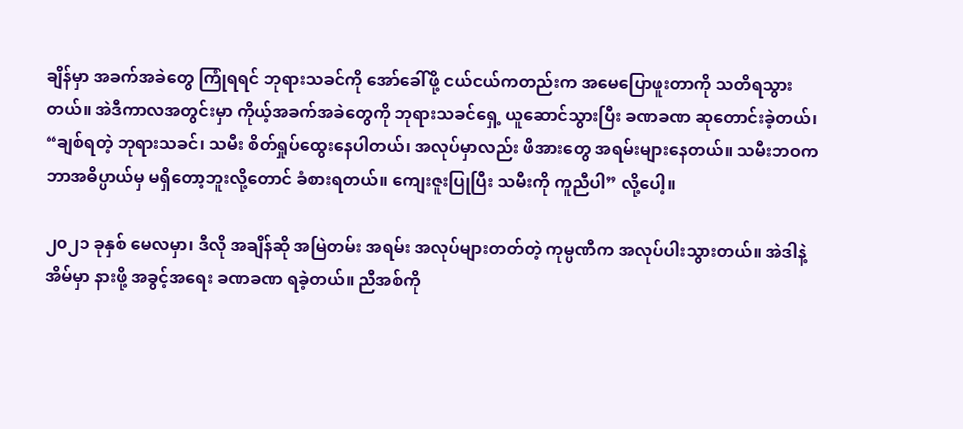ချိန်မှာ အခက်အခဲတွေ ကြုံရရင် ဘုရားသခင်ကို အော်ခေါ်ဖို့ ငယ်ငယ်ကတည်းက အမေပြောဖူးတာကို သတိရသွားတယ်။ အဲဒီကာလအတွင်းမှာ ကိုယ့်အခက်အခဲတွေကို ဘုရားသခင်ရှေ့ ယူဆောင်သွားပြီး ခဏခဏ ဆုတောင်းခဲ့တယ်၊ “ချစ်ရတဲ့ ဘုရားသခင်၊ သမီး စိတ်ရှုပ်ထွေးနေပါတယ်၊ အလုပ်မှာလည်း ဖိအားတွေ အရမ်းများနေတယ်။ သမီးဘဝက ဘာအဓိပ္ပာယ်မှ မရှိတော့ဘူးလို့တောင် ခံစားရတယ်။ ကျေးဇူးပြုပြီး သမီးကို ကူညီပါ” လို့ပေါ့။

၂၀၂၁ ခုနှစ် မေလမှာ၊ ဒီလို အချိန်ဆို အမြဲတမ်း အရမ်း အလုပ်များတတ်တဲ့ ကုမ္ပဏီက အလုပ်ပါးသွားတယ်။ အဲဒါနဲ့ အိမ်မှာ နားဖို့ အခွင့်အရေး ခဏခဏ ရခဲ့တယ်။ ညီအစ်ကို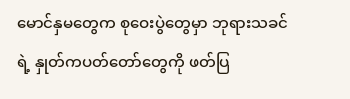မောင်နှမတွေက စုဝေးပွဲတွေမှာ ဘုရားသခင်ရဲ့ နှုတ်ကပတ်တော်တွေကို ဖတ်ပြ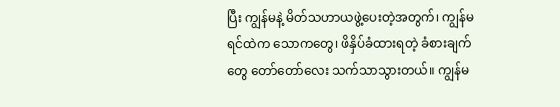ပြီး ကျွန်မနဲ့ မိတ်သဟာယဖွဲ့ပေးတဲ့အတွက်၊ ကျွန်မ ရင်ထဲက သောကတွေ၊ ဖိနှိပ်ခံထားရတဲ့ ခံစားချက်တွေ တော်တော်လေး သက်သာသွားတယ်။ ကျွန်မ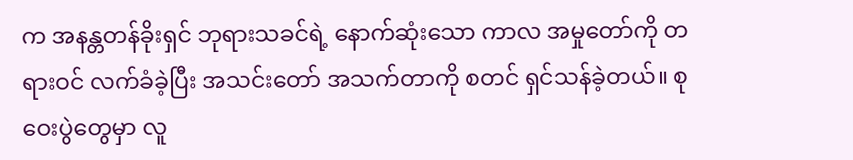က အနန္တတန်ခိုးရှင် ဘုရားသခင်ရဲ့ နောက်ဆုံးသော ကာလ အမှုတော်ကို တရားဝင် လက်ခံခဲ့ပြီး အသင်းတော် အသက်တာကို စတင် ရှင်သန်ခဲ့တယ်။ စုဝေးပွဲတွေမှာ လူ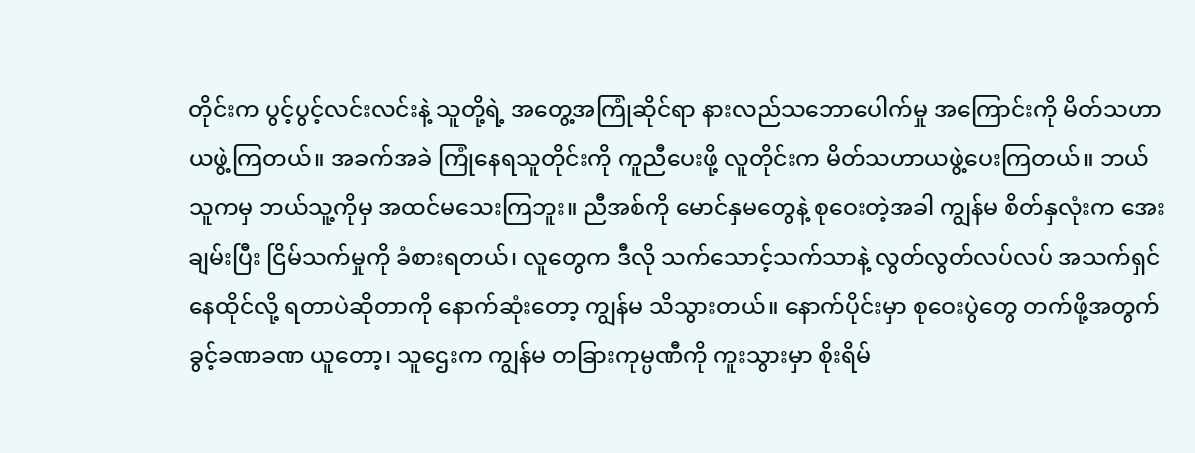တိုင်းက ပွင့်ပွင့်လင်းလင်းနဲ့ သူတို့ရဲ့ အတွေ့အကြုံဆိုင်ရာ နားလည်သဘောပေါက်မှု အကြောင်းကို မိတ်သဟာယဖွဲ့ကြတယ်။ အခက်အခဲ ကြုံနေရသူတိုင်းကို ကူညီပေးဖို့ လူတိုင်းက မိတ်သဟာယဖွဲ့ပေးကြတယ်။ ဘယ်သူကမှ ဘယ်သူ့ကိုမှ အထင်မသေးကြဘူး။ ညီအစ်ကို မောင်နှမတွေနဲ့ စုဝေးတဲ့အခါ ကျွန်မ စိတ်နှလုံးက အေးချမ်းပြီး ငြိမ်သက်မှုကို ခံစားရတယ်၊ လူတွေက ဒီလို သက်သောင့်သက်သာနဲ့ လွတ်လွတ်လပ်လပ် အသက်ရှင်နေထိုင်လို့ ရတာပဲဆိုတာကို နောက်ဆုံးတော့ ကျွန်မ သိသွားတယ်။ နောက်ပိုင်းမှာ စုဝေးပွဲတွေ တက်ဖို့အတွက် ခွင့်ခဏခဏ ယူတော့၊ သူဌေးက ကျွန်မ တခြားကုမ္ပဏီကို ကူးသွားမှာ စိုးရိမ်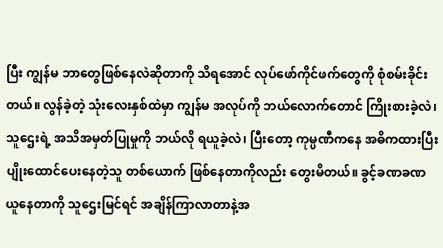ပြီး ကျွန်မ ဘာတွေဖြစ်နေလဲဆိုတာကို သိရအောင် လုပ်ဖော်ကိုင်ဖက်တွေကို စုံစမ်းခိုင်းတယ်။ လွန်ခဲ့တဲ့ သုံးလေးနှစ်ထဲမှာ ကျွန်မ အလုပ်ကို ဘယ်လောက်တောင် ကြိုးစားခဲ့လဲ၊ သူဌေးရဲ့ အသိအမှတ်ပြုမှုကို ဘယ်လို ရယူခဲ့လဲ၊ ပြီးတော့ ကုမ္ပဏီကနေ အဓိကထားပြီး ပျိုးထောင်ပေးနေတဲ့သူ တစ်ယောက် ဖြစ်နေတာကိုလည်း တွေးမိတယ်။ ခွင့်ခဏခဏ ယူနေတာကို သူဌေးမြင်ရင် အချိန်ကြာလာတာနဲ့အ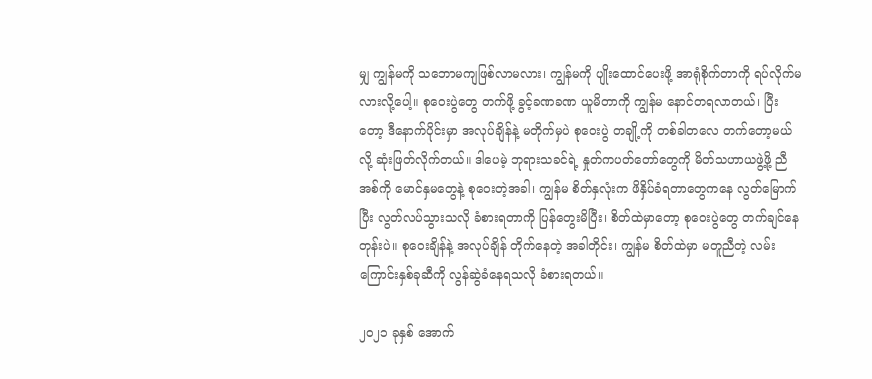မျှ ကျွန်မကို သဘောမကျဖြစ်လာမလား၊ ကျွန်မကို ပျိုးထောင်ပေးဖို့ အာရုံစိုက်တာကို ရပ်လိုက်မလားလို့ပေါ့။ စုဝေးပွဲတွေ တက်ဖို့ ခွင့်ခဏခဏ ယူမိတာကို ကျွန်မ နောင်တရလာတယ်၊ ပြီးတော့ ဒီနောက်ပိုင်းမှာ အလုပ်ချိန်နဲ့ မတိုက်မှပဲ စုဝေးပွဲ တချို့ကို တစ်ခါတလေ တက်တော့မယ်လို့ ဆုံးဖြတ်လိုက်တယ်။ ဒါပေမဲ့ ဘုရားသခင်ရဲ့ နှုတ်ကပတ်တော်တွေကို မိတ်သဟာယဖွဲ့ဖို့ ညီအစ်ကို မောင်နှမတွေနဲ့ စုဝေးတဲ့အခါ၊ ကျွန်မ စိတ်နှလုံးက ဖိနှိပ်ခံရတာတွေကနေ လွတ်မြောက်ပြီး လွတ်လပ်သွားသလို ခံစားရတာကို ပြန်တွေးမိပြီး၊ စိတ်ထဲမှာတော့ စုဝေးပွဲတွေ တက်ချင်နေတုန်းပဲ။ စုဝေးချိန်နဲ့ အလုပ်ချိန် တိုက်နေတဲ့ အခါတိုင်း၊ ကျွန်မ စိတ်ထဲမှာ မတူညီတဲ့ လမ်းကြောင်းနှစ်ခုဆီကို လွန်ဆွဲခံနေရသလို ခံစားရတယ်။

၂၀၂၁ ခုနှစ် အောက်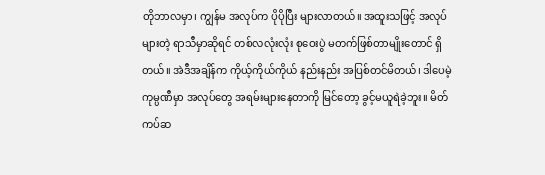တိုဘာလမှာ၊ ကျွန်မ အလုပ်က ပိုပိုပြီး များလာတယ်။ အထူးသဖြင့် အလုပ်များတဲ့ ရာသီမှာဆိုရင် တစ်လလုံးလုံး စုဝေးပွဲ မတက်ဖြစ်တာမျိုးတောင် ရှိတယ်။ အဲဒီအချိန်က ကိုယ့်ကိုယ်ကိုယ် နည်းနည်း အပြစ်တင်မိတယ်၊ ဒါပေမဲ့ ကုမ္ပဏီမှာ အလုပ်တွေ အရမ်းများနေတာကို မြင်တော့ ခွင့်မယူရဲခဲ့ဘူး။ မိတ်ကပ်ဆ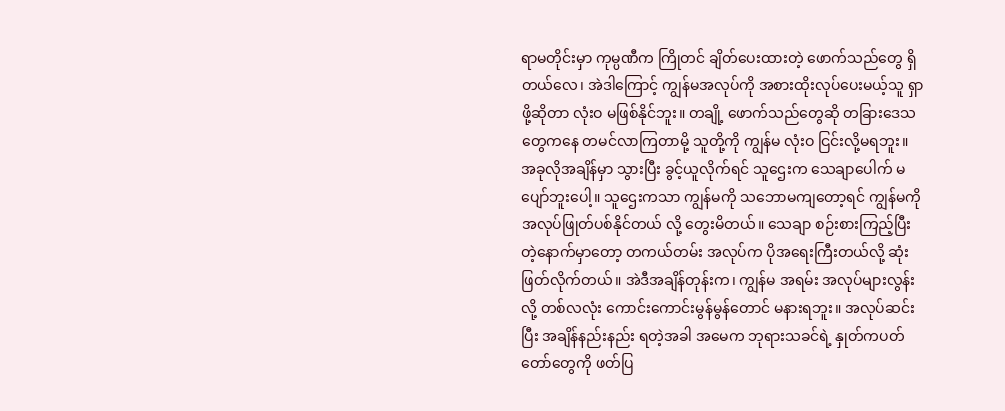ရာမတိုင်းမှာ ကုမ္ပဏီက ကြိုတင် ချိတ်ပေးထားတဲ့ ဖောက်သည်တွေ ရှိတယ်လေ၊ အဲဒါကြောင့် ကျွန်မအလုပ်ကို အစားထိုးလုပ်ပေးမယ့်သူ ရှာဖို့ဆိုတာ လုံးဝ မဖြစ်နိုင်ဘူး။ တချို့ ဖောက်သည်တွေဆို တခြားဒေသတွေကနေ တမင်လာကြတာမို့ သူတို့ကို ကျွန်မ လုံးဝ ငြင်းလို့မရဘူး။ အခုလိုအချိန်မှာ သွားပြီး ခွင့်ယူလိုက်ရင် သူဌေးက သေချာပေါက် မပျော်ဘူးပေါ့။ သူဌေးကသာ ကျွန်မကို သဘောမကျတော့ရင် ကျွန်မကို အလုပ်ဖြုတ်ပစ်နိုင်တယ် လို့ တွေးမိတယ်။ သေချာ စဉ်းစားကြည့်ပြီးတဲ့နောက်မှာတော့ တကယ်တမ်း အလုပ်က ပိုအရေးကြီးတယ်လို့ ဆုံးဖြတ်လိုက်တယ်။ အဲဒီအချိန်တုန်းက၊ ကျွန်မ အရမ်း အလုပ်များလွန်းလို့ တစ်လလုံး ကောင်းကောင်းမွန်မွန်တောင် မနားရဘူး။ အလုပ်ဆင်းပြီး အချိန်နည်းနည်း ရတဲ့အခါ အမေက ဘုရားသခင်ရဲ့ နှုတ်ကပတ်တော်တွေကို ဖတ်ပြ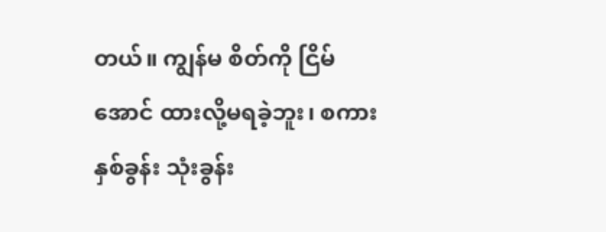တယ်။ ကျွန်မ စိတ်ကို ငြိမ်အောင် ထားလို့မရခဲ့ဘူး၊ စကား နှစ်ခွန်း သုံးခွန်း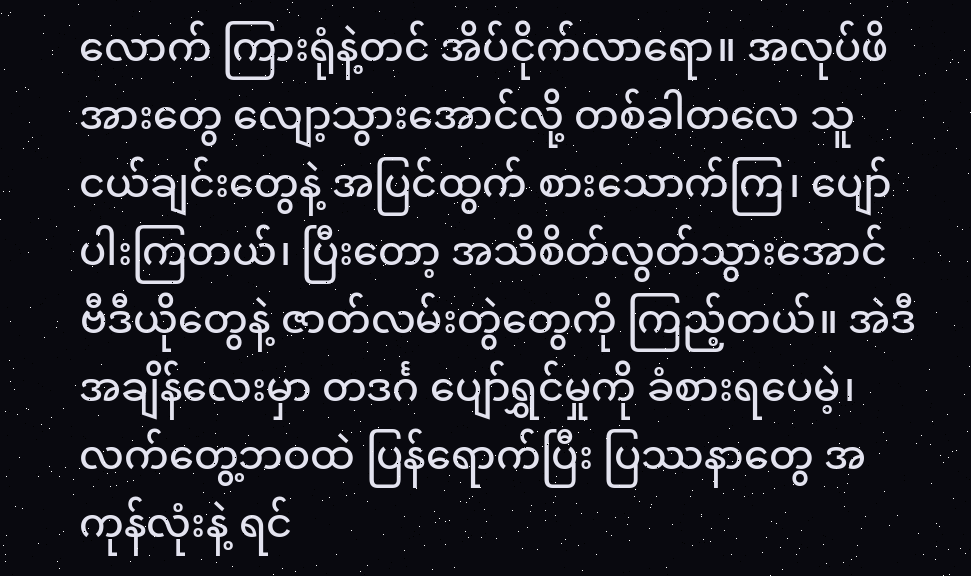လောက် ကြားရုံနဲ့တင် အိပ်ငိုက်လာရော။ အလုပ်ဖိအားတွေ လျော့သွားအောင်လို့ တစ်ခါတလေ သူငယ်ချင်းတွေနဲ့ အပြင်ထွက် စားသောက်ကြ၊ ပျော်ပါးကြတယ်၊ ပြီးတော့ အသိစိတ်လွတ်သွားအောင် ဗီဒီယိုတွေနဲ့ ဇာတ်လမ်းတွဲတွေကို ကြည့်တယ်။ အဲဒီအချိန်လေးမှာ တဒင်္ဂ ပျော်ရွှင်မှုကို ခံစားရပေမဲ့၊ လက်တွေ့ဘဝထဲ ပြန်ရောက်ပြီး ပြဿနာတွေ အကုန်လုံးနဲ့ ရင်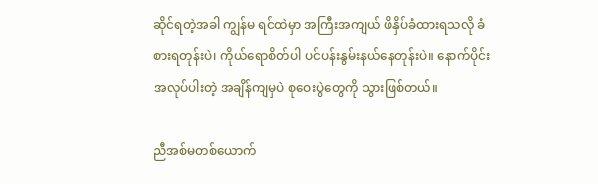ဆိုင်ရတဲ့အခါ ကျွန်မ ရင်ထဲမှာ အကြီးအကျယ် ဖိနှိပ်ခံထားရသလို ခံစားရတုန်းပဲ၊ ကိုယ်ရောစိတ်ပါ ပင်ပန်းနွမ်းနယ်နေတုန်းပဲ။ နောက်ပိုင်း အလုပ်ပါးတဲ့ အချိန်ကျမှပဲ စုဝေးပွဲတွေကို သွားဖြစ်တယ်။

ညီအစ်မတစ်ယောက်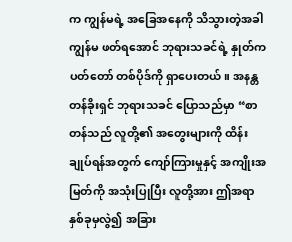က ကျွန်မရဲ့ အခြေအနေကို သိသွားတဲ့အခါ ကျွန်မ ဖတ်ရအောင် ဘုရားသခင်ရဲ့ နှုတ်ကပတ်တော် တစ်ပိုဒ်ကို ရှာပေးတယ်။ အနန္တတန်ခိုးရှင် ဘုရားသခင် ပြောသည်မှာ “စာတန်သည် လူတို့၏ အတွေးများကို ထိန်းချုပ်ရန်အတွက် ကျော်ကြားမှုနှင့် အကျိုးအမြတ်ကို အသုံးပြုပြီး လူတို့အား ဤအရာနှစ်ခုမှလွဲ၍ အခြား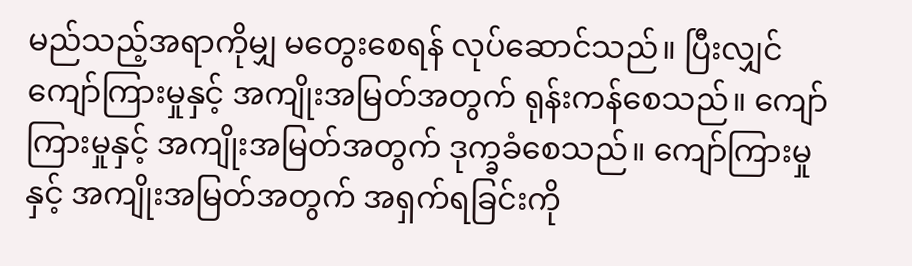မည်သည့်အရာကိုမျှ မတွေးစေရန် လုပ်ဆောင်သည်။ ပြီးလျှင် ကျော်ကြားမှုနှင့် အကျိုးအမြတ်အတွက် ရုန်းကန်စေသည်။ ကျော်ကြားမှုနှင့် အကျိုးအမြတ်အတွက် ဒုက္ခခံစေသည်။ ကျော်ကြားမှုနှင့် အကျိုးအမြတ်အတွက် အရှက်ရခြင်းကို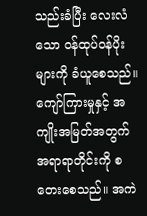သည်းခံပြီး လေးလံသော ဝန်ထုပ်ဝန်ပိုးများကို ခံယူစေသည်။ ကျော်ကြားမှုနှင့် အကျိုးအမြတ်အတွက် အရာရာတိုင်းကို စတေးစေသည်။ အကဲ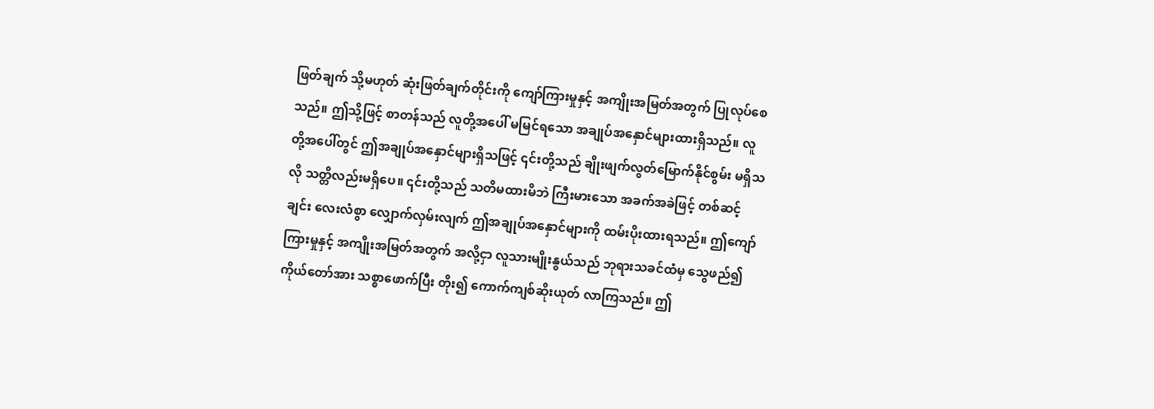ဖြတ်ချက် သို့မဟုတ် ဆုံးဖြတ်ချက်တိုင်းကို ကျော်ကြားမှုနှင့် အကျိုးအမြတ်အတွက် ပြုလုပ်စေသည်။ ဤသို့ဖြင့် စာတန်သည် လူတို့အပေါ် မမြင်ရသော အချုပ်အနှောင်များထားရှိသည်။ လူတို့အပေါ်တွင် ဤအချုပ်အနှောင်များရှိသဖြင့် ၎င်းတို့သည် ချိုးဖျက်လွတ်မြောက်နိုင်စွမ်း မရှိသလို သတ္တိလည်းမရှိပေ။ ၎င်းတို့သည် သတိမထားမိဘဲ ကြီးမားသော အခက်အခဲဖြင့် တစ်ဆင့်ချင်း လေးလံစွာ လျှောက်လှမ်းလျက် ဤအချုပ်အနှောင်များကို ထမ်းပိုးထားရသည်။ ဤကျော်ကြားမှုနှင့် အကျိုးအမြတ်အတွက် အလို့ငှာ လူသားမျိုးနွယ်သည် ဘုရားသခင်ထံမှ သွေဖည်၍ ကိုယ်တော်အား သစ္စာဖောက်ပြီး တိုး၍ ကောက်ကျစ်ဆိုးယုတ် လာကြသည်။ ဤ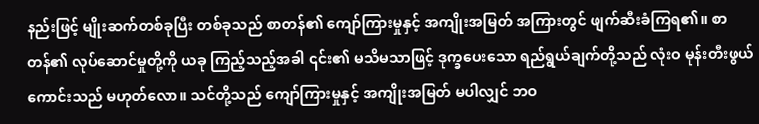နည်းဖြင့် မျိုးဆက်တစ်ခုပြီး တစ်ခုသည် စာတန်၏ ကျော်ကြားမှုနှင့် အကျိုးအမြတ် အကြားတွင် ဖျက်ဆီးခံကြရ၏။ စာတန်၏ လုပ်ဆောင်မှုတို့ကို ယခု ကြည့်သည့်အခါ ၎င်း၏ မသိမသာဖြင့် ဒုက္ခပေးသော ရည်ရွယ်ချက်တို့သည် လုံးဝ မုန်းတီးဖွယ်ကောင်းသည် မဟုတ်လော။ သင်တို့သည် ကျော်ကြားမှုနှင့် အကျိုးအမြတ် မပါလျှင် ဘဝ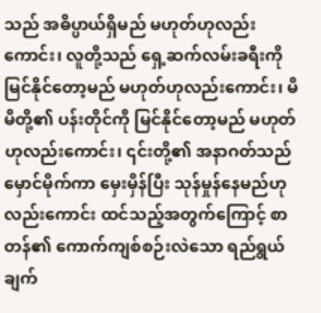သည် အဓိပ္ပာယ်ရှိမည် မဟုတ်ဟုလည်းကောင်း၊ လူတို့သည် ရှေ့ဆက်လမ်းခရီးကို မြင်နိုင်တော့မည် မဟုတ်ဟုလည်းကောင်း၊ မိမိတို့၏ ပန်းတိုင်ကို မြင်နိုင်တော့မည် မဟုတ်ဟုလည်းကောင်း၊ ၎င်းတို့၏ အနာဂတ်သည် မှောင်မိုက်ကာ မှေးမှိန်ပြီး သုန်မှုန်နေမည်ဟုလည်းကောင်း ထင်သည့်အတွက်ကြောင့် စာတန်၏ ကောက်ကျစ်စဉ်းလဲသော ရည်ရွယ်ချက်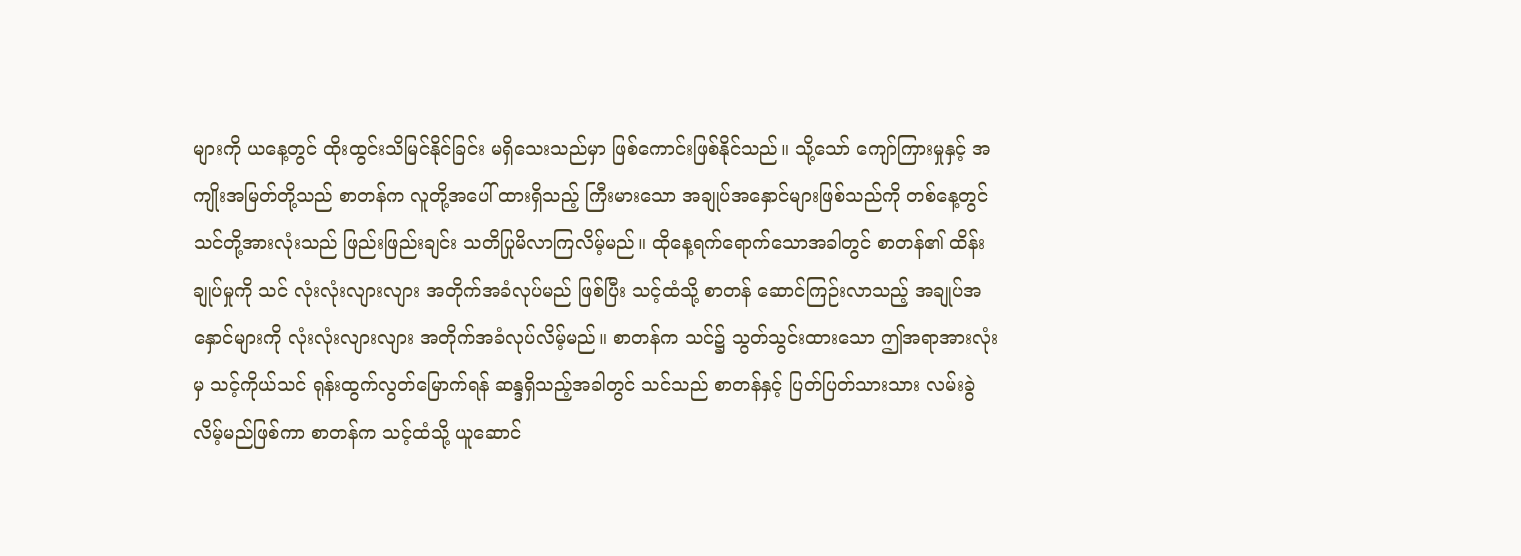များကို ယနေ့တွင် ထိုးထွင်းသိမြင်နိုင်ခြင်း မရှိသေးသည်မှာ ဖြစ်ကောင်းဖြစ်နိုင်သည်။ သို့သော် ကျော်ကြားမှုနှင့် အကျိုးအမြတ်တို့သည် စာတန်က လူတို့အပေါ် ထားရှိသည့် ကြီးမားသော အချုပ်အနှောင်များဖြစ်သည်ကို တစ်နေ့တွင် သင်တို့အားလုံးသည် ဖြည်းဖြည်းချင်း သတိပြုမိလာကြလိမ့်မည်။ ထိုနေ့ရက်ရောက်သောအခါတွင် စာတန်၏ ထိန်းချုပ်မှုကို သင် လုံးလုံးလျားလျား အတိုက်အခံလုပ်မည် ဖြစ်ပြီး သင့်ထံသို့ စာတန် ဆောင်ကြဉ်းလာသည့် အချုပ်အနှောင်များကို လုံးလုံးလျားလျား အတိုက်အခံလုပ်လိမ့်မည်။ စာတန်က သင်၌ သွတ်သွင်းထားသော ဤအရာအားလုံးမှ သင့်ကိုယ်သင် ရုန်းထွက်လွတ်မြောက်ရန် ဆန္ဒရှိသည့်အခါတွင် သင်သည် စာတန်နှင့် ပြတ်ပြတ်သားသား လမ်းခွဲလိမ့်မည်ဖြစ်ကာ စာတန်က သင့်ထံသို့ ယူဆောင်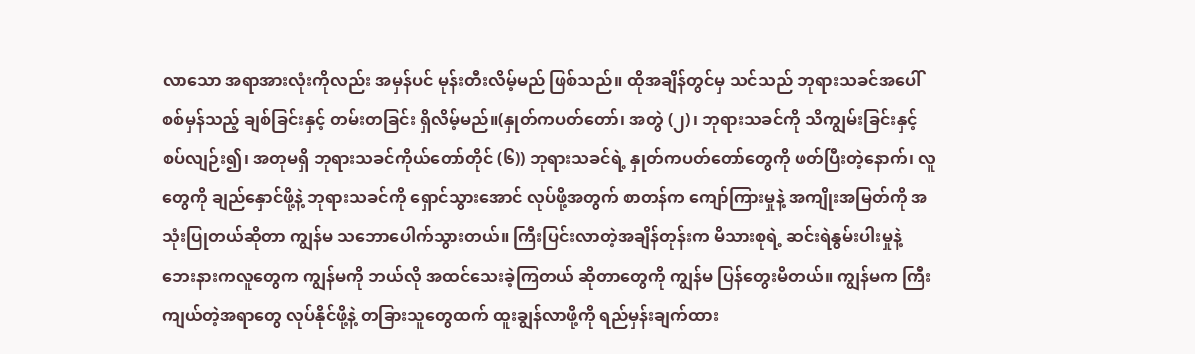လာသော အရာအားလုံးကိုလည်း အမှန်ပင် မုန်းတီးလိမ့်မည် ဖြစ်သည်။ ထိုအချိန်တွင်မှ သင်သည် ဘုရားသခင်အပေါ် စစ်မှန်သည့် ချစ်ခြင်းနှင့် တမ်းတခြင်း ရှိလိမ့်မည်။(နှုတ်ကပတ်တော်၊ အတွဲ (၂)၊ ဘုရားသခင်ကို သိကျွမ်းခြင်းနှင့် စပ်လျဉ်း၍၊ အတုမရှိ ဘုရားသခင်ကိုယ်တော်တိုင် (၆)) ဘုရားသခင်ရဲ့ နှုတ်ကပတ်တော်တွေကို ဖတ်ပြီးတဲ့နောက်၊ လူတွေကို ချည်နှောင်ဖို့နဲ့ ဘုရားသခင်ကို ရှောင်သွားအောင် လုပ်ဖို့အတွက် စာတန်က ကျော်ကြားမှုနဲ့ အကျိုးအမြတ်ကို အသုံးပြုတယ်ဆိုတာ ကျွန်မ သဘောပေါက်သွားတယ်။ ကြီးပြင်းလာတဲ့အချိန်တုန်းက မိသားစုရဲ့ ဆင်းရဲနွမ်းပါးမှုနဲ့ ဘေးနားကလူတွေက ကျွန်မကို ဘယ်လို အထင်သေးခဲ့ကြတယ် ဆိုတာတွေကို ကျွန်မ ပြန်တွေးမိတယ်။ ကျွန်မက ကြီးကျယ်တဲ့အရာတွေ လုပ်နိုင်ဖို့နဲ့ တခြားသူတွေထက် ထူးချွန်လာဖို့ကို ရည်မှန်းချက်ထား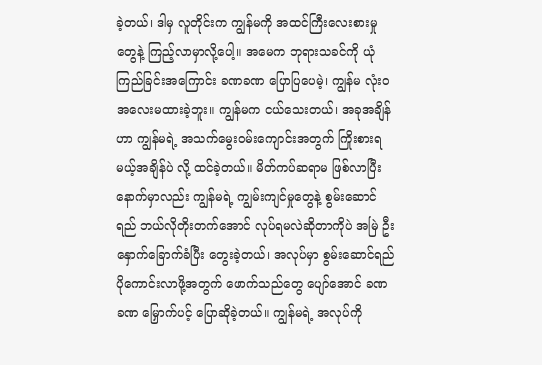ခဲ့တယ်၊ ဒါမှ လူတိုင်းက ကျွန်မကို အထင်ကြီးလေးစားမှုတွေနဲ့ ကြည့်လာမှာလို့ပေါ့။ အမေက ဘုရားသခင်ကို ယုံကြည်ခြင်းအကြောင်း ခဏခဏ ပြောပြပေမဲ့၊ ကျွန်မ လုံးဝ အလေးမထားခဲ့ဘူး။ ကျွန်မက ငယ်သေးတယ်၊ အခုအချိန်ဟာ ကျွန်မရဲ့ အသက်မွေးဝမ်းကျောင်းအတွက် ကြိုးစားရမယ့်အချိန်ပဲ လို့ ထင်ခဲ့တယ်။ မိတ်ကပ်ဆရာမ ဖြစ်လာပြီးနောက်မှာလည်း ကျွန်မရဲ့ ကျွမ်းကျင်မှုတွေနဲ့ စွမ်းဆောင်ရည် ဘယ်လိုတိုးတက်အောင် လုပ်ရမလဲဆိုတာကိုပဲ အမြဲ ဦးနှောက်ခြောက်ခံပြီး တွေးခဲ့တယ်၊ အလုပ်မှာ စွမ်းဆောင်ရည် ပိုကောင်းလာဖို့အတွက် ဖောက်သည်တွေ ပျော်အောင် ခဏခဏ မြှောက်ပင့် ပြောဆိုခဲ့တယ်။ ကျွန်မရဲ့ အလုပ်ကို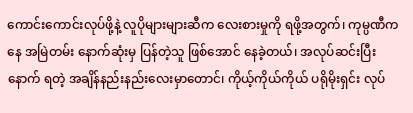ကောင်းကောင်းလုပ်ဖို့နဲ့ လူပိုများများဆီက လေးစားမှုကို ရဖို့အတွက်၊ ကုမ္ပဏီကနေ အမြဲတမ်း နောက်ဆုံးမှ ပြန်တဲ့သူ ဖြစ်အောင် နေခဲ့တယ်၊ အလုပ်ဆင်းပြီးနောက် ရတဲ့ အချိန်နည်းနည်းလေးမှာတောင်၊ ကိုယ့်ကိုယ်ကိုယ် ပရိုမိုးရှင်း လုပ်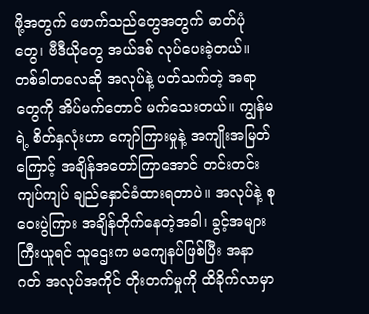ဖို့အတွက် ဖောက်သည်တွေအတွက် ဓာတ်ပုံတွေ၊ ဗီဒီယိုတွေ အယ်ဒစ် လုပ်ပေးခဲ့တယ်။ တစ်ခါတလေဆို အလုပ်နဲ့ ပတ်သက်တဲ့ အရာတွေကို အိပ်မက်တောင် မက်သေးတယ်။ ကျွန်မရဲ့ စိတ်နှလုံးဟာ ကျော်ကြားမှုနဲ့ အကျိုးအမြတ်ကြောင့် အချိန်အတော်ကြာအောင် တင်းတင်းကျပ်ကျပ် ချည်နှောင်ခံထားရတာပဲ။ အလုပ်နဲ့ စုဝေးပွဲကြား အချိန်တိုက်နေတဲ့အခါ၊ ခွင့်အများကြီးယူရင် သူဌေးက မကျေနပ်ဖြစ်ပြီး အနာဂတ် အလုပ်အကိုင် တိုးတက်မှုကို ထိခိုက်လာမှာ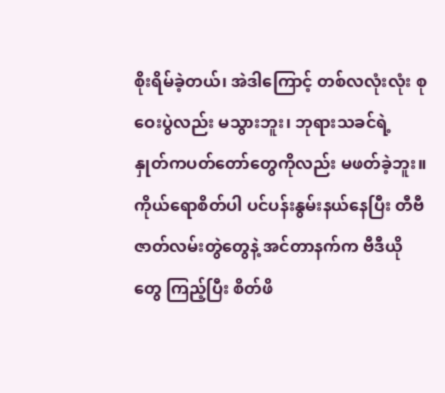စိုးရိမ်ခဲ့တယ်၊ အဲဒါကြောင့် တစ်လလုံးလုံး စုဝေးပွဲလည်း မသွားဘူး၊ ဘုရားသခင်ရဲ့ နှုတ်ကပတ်တော်တွေကိုလည်း မဖတ်ခဲ့ဘူး။ ကိုယ်ရောစိတ်ပါ ပင်ပန်းနွမ်းနယ်နေပြီး တီဗီဇာတ်လမ်းတွဲတွေနဲ့ အင်တာနက်က ဗီဒီယိုတွေ ကြည့်ပြီး စိတ်ဖိ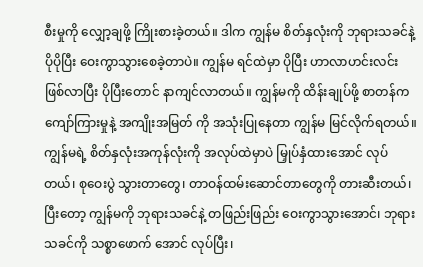စီးမှုကို လျှော့ချဖို့ ကြိုးစားခဲ့တယ်။ ဒါက ကျွန်မ စိတ်နှလုံးကို ဘုရားသခင်နဲ့ ပိုပိုပြီး ဝေးကွာသွားစေခဲ့တာပဲ။ ကျွန်မ ရင်ထဲမှာ ပိုပြီး ဟာလာဟင်းလင်း ဖြစ်လာပြီး ပိုပြီးတောင် နာကျင်လာတယ်။ ကျွန်မကို ထိန်းချုပ်ဖို့ စာတန်က ကျော်ကြားမှုနဲ့ အကျိုးအမြတ် ကို အသုံးပြုနေတာ ကျွန်မ မြင်လိုက်ရတယ်။ ကျွန်မရဲ့ စိတ်နှလုံးအကုန်လုံးကို အလုပ်ထဲမှာပဲ မြှုပ်နှံထားအောင် လုပ်တယ်၊ စုဝေးပွဲ သွားတာတွေ၊ တာဝန်ထမ်းဆောင်တာတွေကို တားဆီးတယ်၊ ပြီးတော့ ကျွန်မကို ဘုရားသခင်နဲ့ တဖြည်းဖြည်း ဝေးကွာသွားအောင်၊ ဘုရားသခင်ကို သစ္စာဖောက် အောင် လုပ်ပြီး၊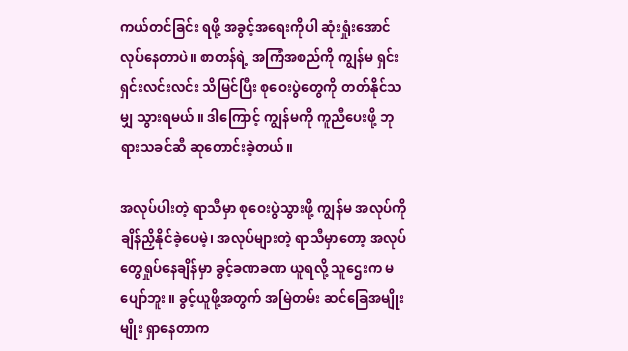ကယ်တင်ခြင်း ရဖို့ အခွင့်အရေးကိုပါ ဆုံးရှုံးအောင် လုပ်နေတာပဲ။ စာတန်ရဲ့ အကြံအစည်ကို ကျွန်မ ရှင်းရှင်းလင်းလင်း သိမြင်ပြီး စုဝေးပွဲတွေကို တတ်နိုင်သမျှ သွားရမယ်။ ဒါကြောင့် ကျွန်မကို ကူညီပေးဖို့ ဘုရားသခင်ဆီ ဆုတောင်းခဲ့တယ်။

အလုပ်ပါးတဲ့ ရာသီမှာ စုဝေးပွဲသွားဖို့ ကျွန်မ အလုပ်ကို ချိန်ညှိနိုင်ခဲ့ပေမဲ့၊ အလုပ်များတဲ့ ရာသီမှာတော့ အလုပ်တွေရှုပ်နေချိန်မှာ ခွင့်ခဏခဏ ယူရလို့ သူဌေးက မပျော်ဘူး။ ခွင့်ယူဖို့အတွက် အမြဲတမ်း ဆင်ခြေအမျိုးမျိုး ရှာနေတာက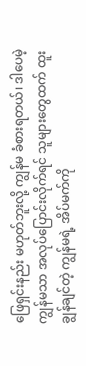ဖြေရှင်းနည်း မဟုတ်ဘူးလို့ ကျွန်မ ခံစားရတယ်၊ ဒါပေမဲ့ ကျွန်မသာ အလုပ်ပြောင်းလိုက်ရင် သူများတွေထက် ထူးချွန်ချင်တဲ့ ကျွန်မရဲ့ အိပ်မက်ကို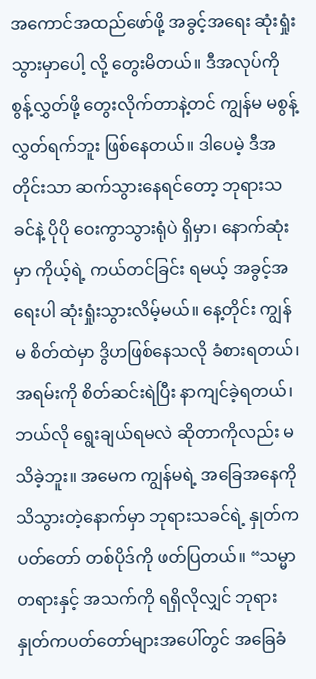အကောင်အထည်ဖော်ဖို့ အခွင့်အရေး ဆုံးရှုံးသွားမှာပေါ့ လို့ တွေးမိတယ်။ ဒီအလုပ်ကို စွန့်လွှတ်ဖို့ တွေးလိုက်တာနဲ့တင် ကျွန်မ မစွန့်လွှတ်ရက်ဘူး ဖြစ်နေတယ်။ ဒါပေမဲ့ ဒီအတိုင်းသာ ဆက်သွားနေရင်တော့ ဘုရားသခင်နဲ့ ပိုပို ဝေးကွာသွားရုံပဲ ရှိမှာ၊ နောက်ဆုံးမှာ ကိုယ့်ရဲ့ ကယ်တင်ခြင်း ရမယ့် အခွင့်အရေးပါ ဆုံးရှုံးသွားလိမ့်မယ်။ နေ့တိုင်း ကျွန်မ စိတ်ထဲမှာ ဒွိဟဖြစ်နေသလို ခံစားရတယ်၊ အရမ်းကို စိတ်ဆင်းရဲပြီး နာကျင်ခဲ့ရတယ်၊ ဘယ်လို ရွေးချယ်ရမလဲ ဆိုတာကိုလည်း မသိခဲ့ဘူး။ အမေက ကျွန်မရဲ့ အခြေအနေကို သိသွားတဲ့နောက်မှာ ဘုရားသခင်ရဲ့ နှုတ်ကပတ်တော် တစ်ပိုဒ်ကို ဖတ်ပြတယ်။ “သမ္မာတရားနှင့် အသက်ကို ရရှိလိုလျှင် ဘုရားနှုတ်ကပတ်တော်များအပေါ်တွင် အခြေခံ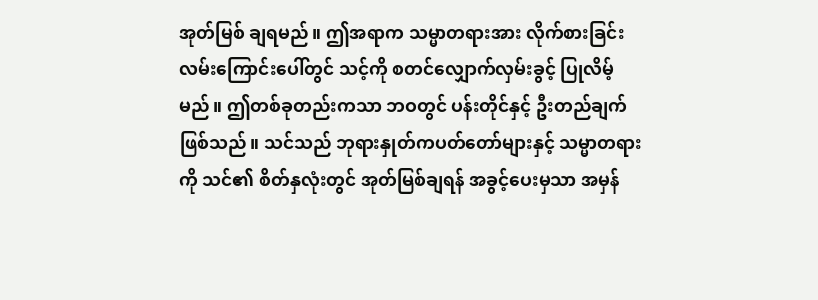အုတ်မြစ် ချရမည်။ ဤအရာက သမ္မာတရားအား လိုက်စားခြင်းလမ်းကြောင်းပေါ်တွင် သင့်ကို စတင်လျှောက်လှမ်းခွင့် ပြုလိမ့်မည်။ ဤတစ်ခုတည်းကသာ ဘဝတွင် ပန်းတိုင်နှင့် ဦးတည်ချက်ဖြစ်သည်။ သင်သည် ဘုရားနှုတ်ကပတ်တော်များနှင့် သမ္မာတရားကို သင်၏ စိတ်နှလုံးတွင် အုတ်မြစ်ချရန် အခွင့်ပေးမှသာ အမှန်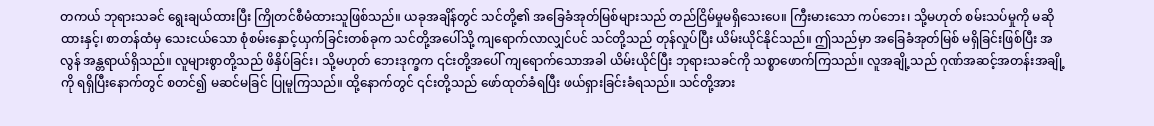တကယ် ဘုရားသခင် ရွေးချယ်ထားပြီး ကြိုတင်စီမံထားသူဖြစ်သည်။ ယခုအချိန်တွင် သင်တို့၏ အခြေခံအုတ်မြစ်များသည် တည်ငြိမ်မှုမရှိသေးပေ။ ကြီးမားသော ကပ်ဘေး၊ သို့မဟုတ် စမ်းသပ်မှုကို မဆိုထားနှင့်၊ စာတန်ထံမှ သေးငယ်သော စုံစမ်းနှောင့်ယှက်ခြင်းတစ်ခုက သင်တို့အပေါ်သို့ ကျရောက်လာလျှင်ပင် သင်တို့သည် တုန်လှုပ်ပြီး ယိမ်းယိုင်နိုင်သည်။ ဤသည်မှာ အခြေခံအုတ်မြစ် မရှိခြင်းဖြစ်ပြီး အလွန် အန္တရာယ်ရှိသည်။ လူများစွာတို့သည် ဖိနှိပ်ခြင်း၊ သို့မဟုတ် ဘေးဒုက္ခက ၎င်းတို့အပေါ် ကျရောက်သောအခါ ယိမ်းယိုင်ပြီး ဘုရားသခင်ကို သစ္စာဖောက်ကြသည်။ လူအချို့သည် ဂုဏ်အဆင့်အတန်းအချို့ကို ရရှိပြီးနောက်တွင် စတင်၍ မဆင်မခြင် ပြုမူကြသည်။ ထို့နောက်တွင် ၎င်းတို့သည် ဖော်ထုတ်ခံရပြီး ဖယ်ရှားခြင်းခံရသည်။ သင်တို့အား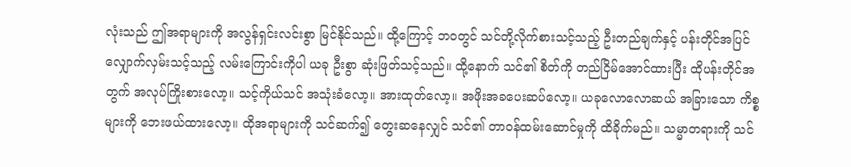လုံးသည် ဤအရာများကို အလွန်ရှင်းလင်းစွာ မြင်နိုင်သည်။ ထို့ကြောင့် ဘဝတွင် သင်တို့လိုက်စားသင့်သည့် ဦးတည်ချက်နှင့် ပန်းတိုင်အပြင် လျှောက်လှမ်းသင့်သည့် လမ်းကြောင်းကိုပါ ယခု ဦးစွာ ဆုံးဖြတ်သင့်သည်။ ထို့နောက် သင်၏ စိတ်ကို တည်ငြိမ်အောင်ထားပြီး ထိုပန်းတိုင်အတွက် အလုပ်ကြိုးစားလော့။ သင့်ကိုယ်သင် အသုံးခံလော့။ အားထုတ်လော့။ အဖိုးအခပေးဆပ်လော့။ ယခုလောလောဆယ် အခြားသော ကိစ္စများကို ဘေးဖယ်ထားလော့။ ထိုအရာများကို သင်ဆက်၍ တွေးဆနေလျှင် သင်၏ တာဝန်ထမ်းဆောင်မှုကို ထိခိုက်မည်။ သမ္မာတရားကို သင်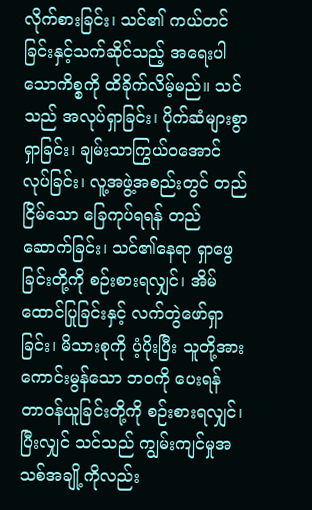လိုက်စားခြင်း၊ သင်၏ ကယ်တင်ခြင်းနှင့်သက်ဆိုင်သည့် အရေးပါသောကိစ္စကို ထိခိုက်လိမ့်မည်။ သင်သည် အလုပ်ရှာခြင်း၊ ပိုက်ဆံများစွာ ရှာခြင်း၊ ချမ်းသာကြွယ်ဝအောင် လုပ်ခြင်း၊ လူ့အဖွဲ့အစည်းတွင် တည်ငြိမ်သော ခြေကုပ်ရရန် တည်ဆောက်ခြင်း၊ သင်၏နေရာ ရှာဖွေခြင်းတို့ကို စဉ်းစားရလျှင်၊ အိမ်ထောင်ပြုခြင်းနှင့် လက်တွဲဖော်ရှာခြင်း၊ မိသားစုကို ပံ့ပိုးပြီး သူတို့အား ကောင်းမွန်သော ဘဝကို ပေးရန် တာဝန်ယူခြင်းတို့ကို စဉ်းစားရလျှင်၊ ပြီးလျှင် သင်သည် ကျွမ်းကျင်မှုအသစ်အချို့ကိုလည်း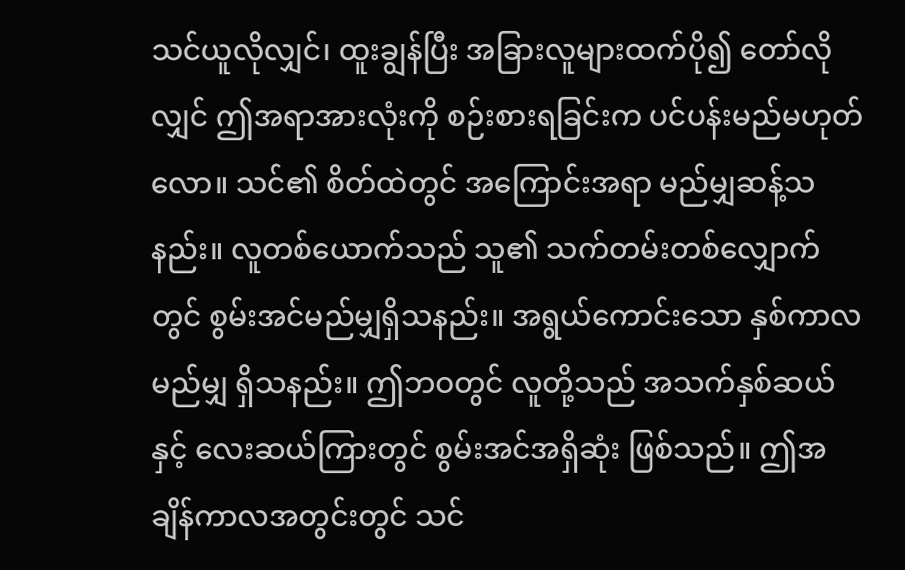သင်ယူလိုလျှင်၊ ထူးချွန်ပြီး အခြားလူများထက်ပို၍ တော်လိုလျှင် ဤအရာအားလုံးကို စဉ်းစားရခြင်းက ပင်ပန်းမည်မဟုတ်လော။ သင်၏ စိတ်ထဲတွင် အကြောင်းအရာ မည်မျှဆန့်သနည်း။ လူတစ်ယောက်သည် သူ၏ သက်တမ်းတစ်လျှောက်တွင် စွမ်းအင်မည်မျှရှိသနည်း။ အရွယ်ကောင်းသော နှစ်ကာလမည်မျှ ရှိသနည်း။ ဤဘဝတွင် လူတို့သည် အသက်နှစ်ဆယ်နှင့် လေးဆယ်ကြားတွင် စွမ်းအင်အရှိဆုံး ဖြစ်သည်။ ဤအချိန်ကာလအတွင်းတွင် သင်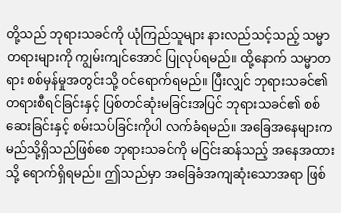တို့သည် ဘုရားသခင်ကို ယုံကြည်သူများ နားလည်သင့်သည့် သမ္မာတရားများကို ကျွမ်းကျင်အောင် ပြုလုပ်ရမည်။ ထို့နောက် သမ္မာတရား စစ်မှန်မှုအတွင်းသို့ ဝင်ရောက်ရမည်။ ပြီးလျှင် ဘုရားသခင်၏ တရားစီရင်ခြင်းနှင့် ပြစ်တင်ဆုံးမခြင်းအပြင် ဘုရားသခင်၏ စစ်ဆေးခြင်းနှင့် စမ်းသပ်ခြင်းကိုပါ လက်ခံရမည်။ အခြေအနေများက မည်သို့ရှိသည်ဖြစ်စေ ဘုရားသခင်ကို မငြင်းဆန်သည့် အနေအထားသို့ ရောက်ရှိရမည်။ ဤသည်မှာ အခြေခံအကျဆုံးသောအရာ ဖြစ်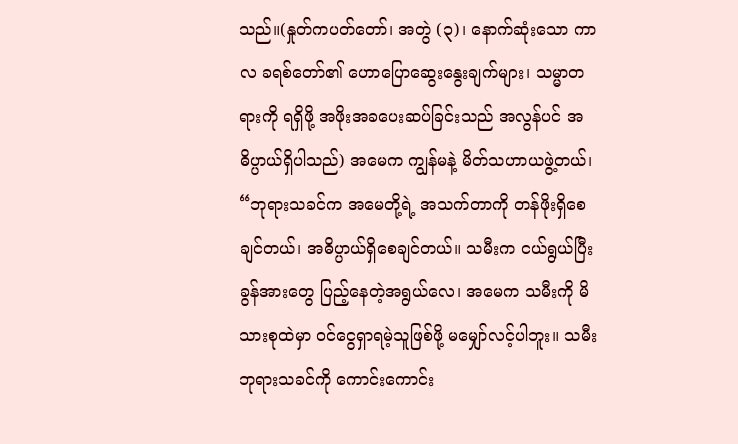သည်။(နှုတ်ကပတ်တော်၊ အတွဲ (၃)၊ နောက်ဆုံးသော ကာလ ခရစ်တော်၏ ဟောပြောဆွေးနွေးချက်များ၊ သမ္မာတရားကို ရရှိဖို့ အဖိုးအခပေးဆပ်ခြင်းသည် အလွန်ပင် အဓိပ္ပာယ်ရှိပါသည်) အမေက ကျွန်မနဲ့ မိတ်သဟာယဖွဲ့တယ်၊ “ဘုရားသခင်က အမေတို့ရဲ့ အသက်တာကို တန်ဖိုးရှိစေချင်တယ်၊ အဓိပ္ပာယ်ရှိစေချင်တယ်။ သမီးက ငယ်ရွယ်ပြီး ခွန်အားတွေ ပြည့်နေတဲ့အရွယ်လေ၊ အမေက သမီးကို မိသားစုထဲမှာ ဝင်ငွေရှာရမဲ့သူဖြစ်ဖို့ မမျှော်လင့်ပါဘူး။ သမီး ဘုရားသခင်ကို ကောင်းကောင်း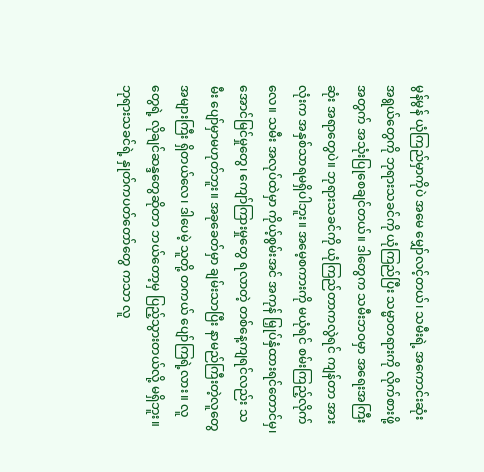မွန်မွန် ယုံကြည်မှာကိုပဲ အမေ မျှော်လင့်တယ်၊ သမီးရဲ့ အကောင်းဆုံး အရွယ်တွေကို ဘုရားသခင်ကို ယုံကြည်ပြီး သမ္မာတရားကို လိုက်စားဖို့အတွက် အသုံးပြုစေချင်တယ်။ ဒါတွေက သမီးဘဝမှာ အရေးအကြီးဆုံး အရာတွေပဲ။ ဘုရားသခင်ကို ယုံကြည်တာကလွဲရင် ကျန်တာ အားလုံးက အနှစ်သာရမရှိပါဘူး။ အမေ့စကားကို မယုံရင် စမ်းကြည့်လိုက်လေ။ သမီး အလုပ်ထဲမှာ ကိုယ့်စွမ်းအင် အကုန် မြှုပ်နှံထားရင်တောင်မှ၊ အောင်မြင်မှုတွေ၊ ကျော်ကြားမှုတွေ ရလာတဲ့ တစ်နေ့ကျရင်လည်း သမီး ပျော်မှာမဟုတ်ဘူး။ အခုခေတ်မှာ ချမ်းသာပြီး နာမည်ကြီးတဲ့လူတွေ အများကြီး ရှိတယ်လေ၊ ဒါပေမဲ့ သူတို့ တကယ် ပျော်ကြရဲ့လား။ လူတွေရဲ့ လိုချင်ဆန္ဒတွေဆိုတာ ဘယ်တော့မှ ပြည့်သွားတယ်လို့ မရှိဘူး။ ဘုရားသခင်ရဲ့ နှုတ်ကပတ်တော်တွေ ကသာ လူ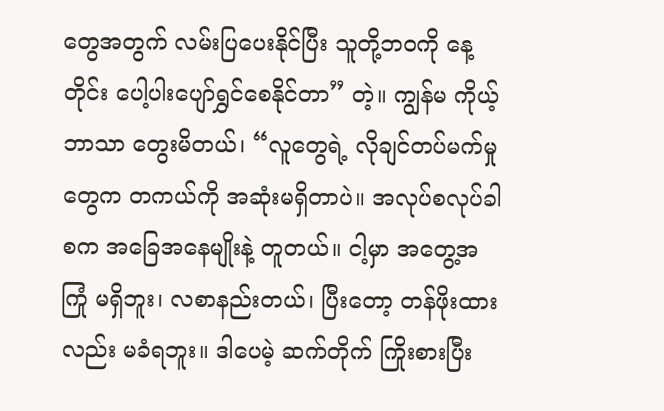တွေအတွက် လမ်းပြပေးနိုင်ပြီး သူတို့ဘဝကို နေ့တိုင်း ပေါ့ပါးပျော်ရွှင်စေနိုင်တာ” တဲ့။ ကျွန်မ ကိုယ့်ဘာသာ တွေးမိတယ်၊ “လူတွေရဲ့ လိုချင်တပ်မက်မှုတွေက တကယ်ကို အဆုံးမရှိတာပဲ။ အလုပ်စလုပ်ခါစက အခြေအနေမျိုးနဲ့ တူတယ်။ ငါ့မှာ အတွေ့အကြုံ မရှိဘူး၊ လစာနည်းတယ်၊ ပြီးတော့ တန်ဖိုးထားလည်း မခံရဘူး။ ဒါပေမဲ့ ဆက်တိုက် ကြိုးစားပြီး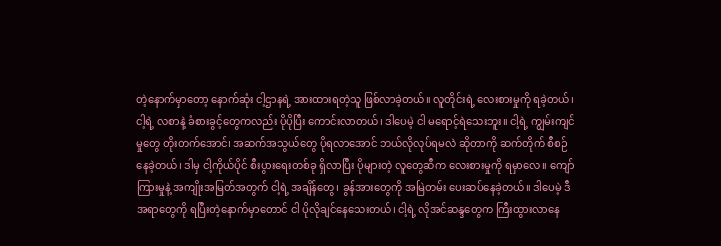တဲ့နောက်မှာတော့ နောက်ဆုံး ငါ့ဌာနရဲ့ အားထားရတဲ့သူ ဖြစ်လာခဲ့တယ်။ လူတိုင်းရဲ့ လေးစားမှုကို ရခဲ့တယ်၊ ငါ့ရဲ့ လစာနဲ့ ခံစားခွင့်တွေကလည်း ပိုပိုပြီး ကောင်းလာတယ်၊ ဒါပေမဲ့ ငါ မရောင့်ရဲသေးဘူး။ ငါ့ရဲ့ ကျွမ်းကျင်မှုတွေ တိုးတက်အောင်၊ အဆက်အသွယ်တွေ ပိုရလာအောင် ဘယ်လိုလုပ်ရမလဲ ဆိုတာကို ဆက်တိုက် စီစဉ်နေခဲ့တယ်၊ ဒါမှ ငါ့ကိုယ်ပိုင် စီးပွားရေးတစ်ခု ရှိလာပြီး ပိုများတဲ့ လူတွေဆီက လေးစားမှုကို ရမှာလေ။ ကျော်ကြားမှုနဲ့ အကျိုးအမြတ်အတွက် ငါ့ရဲ့ အချိန်တွေ၊ ခွန်အားတွေကို အမြဲတမ်း ပေးဆပ်နေခဲ့တယ်။ ဒါပေမဲ့ ဒီအရာတွေကို ရပြီးတဲ့နောက်မှာတောင် ငါ ပိုလိုချင်နေသေးတယ်၊ ငါ့ရဲ့ လိုအင်ဆန္ဒတွေက ကြီးထွားလာနေ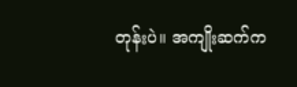တုန်းပဲ။ အကျိုးဆက်က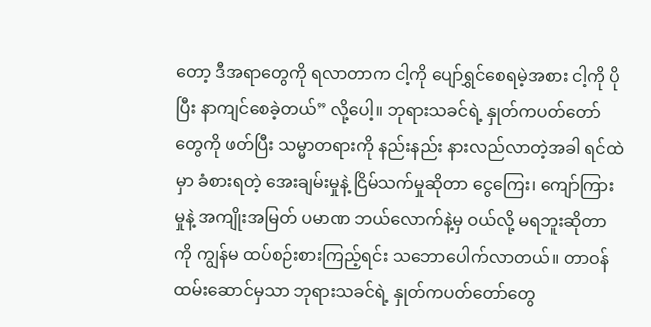တော့ ဒီအရာတွေကို ရလာတာက ငါ့ကို ပျော်ရွှင်စေရမဲ့အစား ငါ့ကို ပိုပြီး နာကျင်စေခဲ့တယ်” လို့ပေါ့။ ဘုရားသခင်ရဲ့ နှုတ်ကပတ်တော်တွေကို ဖတ်ပြီး သမ္မာတရားကို နည်းနည်း နားလည်လာတဲ့အခါ ရင်ထဲမှာ ခံစားရတဲ့ အေးချမ်းမှုနဲ့ ငြိမ်သက်မှုဆိုတာ ငွေကြေး၊ ကျော်ကြားမှုနဲ့ အကျိုးအမြတ် ပမာဏ ဘယ်လောက်နဲ့မှ ဝယ်လို့ မရဘူးဆိုတာကို ကျွန်မ ထပ်စဉ်းစားကြည့်ရင်း သဘောပေါက်လာတယ်။ တာဝန်ထမ်းဆောင်မှသာ ဘုရားသခင်ရဲ့ နှုတ်ကပတ်တော်တွေ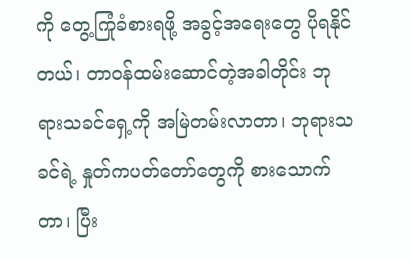ကို တွေ့ကြုံခံစားရဖို့ အခွင့်အရေးတွေ ပိုရနိုင်တယ်၊ တာဝန်ထမ်းဆောင်တဲ့အခါတိုင်း ဘုရားသခင်ရှေ့ကို အမြဲတမ်းလာတာ၊ ဘုရားသခင်ရဲ့ နှုတ်ကပတ်တော်တွေကို စားသောက်တာ၊ ပြီး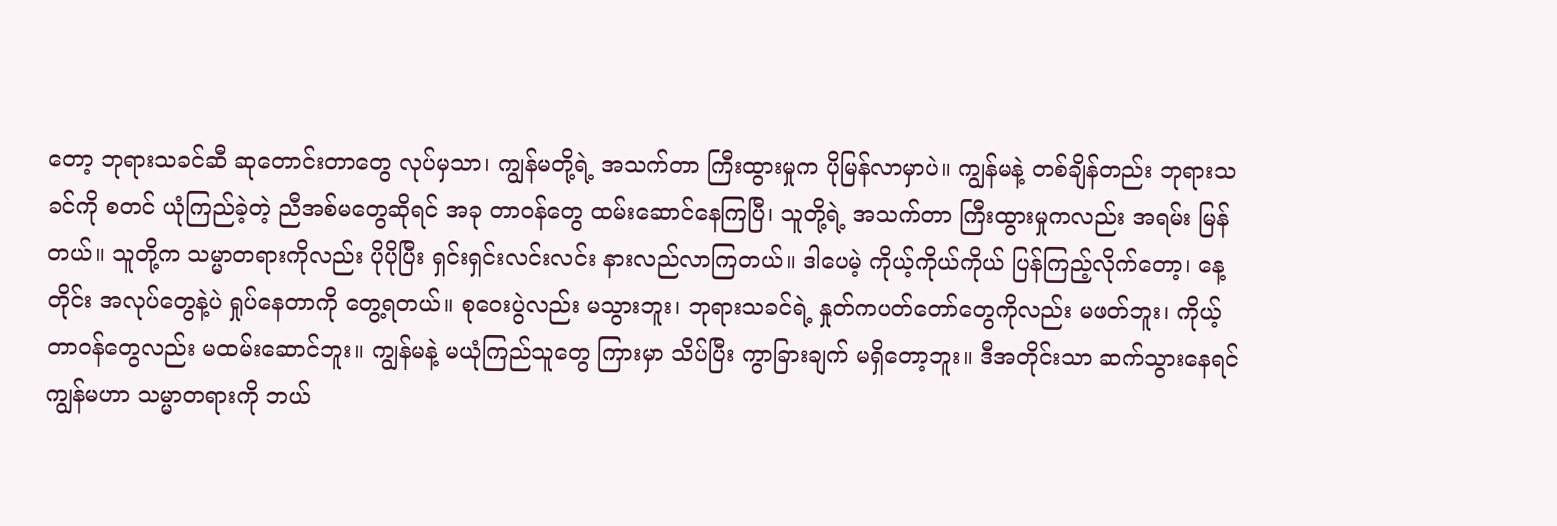တော့ ဘုရားသခင်ဆီ ဆုတောင်းတာတွေ လုပ်မှသာ၊ ကျွန်မတို့ရဲ့ အသက်တာ ကြီးထွားမှုက ပိုမြန်လာမှာပဲ။ ကျွန်မနဲ့ တစ်ချိန်တည်း ဘုရားသခင်ကို စတင် ယုံကြည်ခဲ့တဲ့ ညီအစ်မတွေဆိုရင် အခု တာဝန်တွေ ထမ်းဆောင်နေကြပြီ၊ သူတို့ရဲ့ အသက်တာ ကြီးထွားမှုကလည်း အရမ်း မြန်တယ်။ သူတို့က သမ္မာတရားကိုလည်း ပိုပိုပြီး ရှင်းရှင်းလင်းလင်း နားလည်လာကြတယ်။ ဒါပေမဲ့ ကိုယ့်ကိုယ်ကိုယ် ပြန်ကြည့်လိုက်တော့၊ နေ့တိုင်း အလုပ်တွေနဲ့ပဲ ရှုပ်နေတာကို တွေ့ရတယ်။ စုဝေးပွဲလည်း မသွားဘူး၊ ဘုရားသခင်ရဲ့ နှုတ်ကပတ်တော်တွေကိုလည်း မဖတ်ဘူး၊ ကိုယ့်တာဝန်တွေလည်း မထမ်းဆောင်ဘူး။ ကျွန်မနဲ့ မယုံကြည်သူတွေ ကြားမှာ သိပ်ပြီး ကွာခြားချက် မရှိတော့ဘူး။ ဒီအတိုင်းသာ ဆက်သွားနေရင် ကျွန်မဟာ သမ္မာတရားကို ဘယ်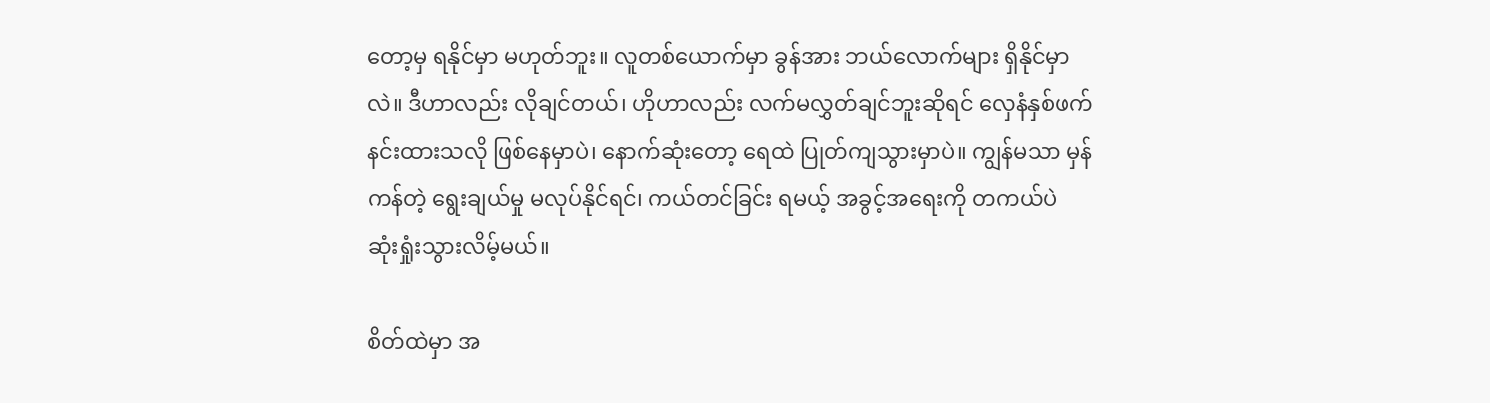တော့မှ ရနိုင်မှာ မဟုတ်ဘူး။ လူတစ်ယောက်မှာ ခွန်အား ဘယ်လောက်များ ရှိနိုင်မှာလဲ။ ဒီဟာလည်း လိုချင်တယ်၊ ဟိုဟာလည်း လက်မလွှတ်ချင်ဘူးဆိုရင် လှေနံနှစ်ဖက် နင်းထားသလို ဖြစ်နေမှာပဲ၊ နောက်ဆုံးတော့ ရေထဲ ပြုတ်ကျသွားမှာပဲ။ ကျွန်မသာ မှန်ကန်တဲ့ ရွေးချယ်မှု မလုပ်နိုင်ရင်၊ ကယ်တင်ခြင်း ရမယ့် အခွင့်အရေးကို တကယ်ပဲ ဆုံးရှုံးသွားလိမ့်မယ်။

စိတ်ထဲမှာ အ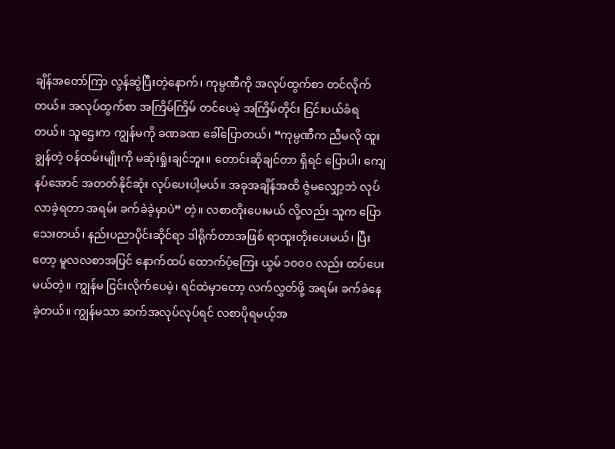ချိန်အတော်ကြာ လွန်ဆွဲပြီးတဲ့နောက်၊ ကုမ္ပဏီကို အလုပ်ထွက်စာ တင်လိုက်တယ်။ အလုပ်ထွက်စာ အကြိမ်ကြိမ် တင်ပေမဲ့ အကြိမ်တိုင်း ငြင်းပယ်ခံရတယ်။ သူဌေးက ကျွန်မကို ခဏခဏ ခေါ်ပြောတယ်၊ “ကုမ္ပဏီက ညီမလို ထူးချွန်တဲ့ ဝန်ထမ်းမျိုးကို မဆုံးရှုံးချင်ဘူး။ တောင်းဆိုချင်တာ ရှိရင် ပြောပါ၊ ကျေနပ်အောင် အတတ်နိုင်ဆုံး လုပ်ပေးပါ့မယ်။ အခုအချိန်အထိ ဇွဲမလျှော့ဘဲ လုပ်လာခဲ့ရတာ အရမ်း ခက်ခဲခဲ့မှာပဲ” တဲ့။ လစာတိုးပေးမယ် လို့လည်း သူက ပြောသေးတယ်၊ နည်းပညာပိုင်းဆိုင်ရာ ဒါရိုက်တာအဖြစ် ရာထူးတိုးပေးမယ်၊ ပြီးတော့ မူလလစာအပြင် နောက်ထပ် ထောက်ပံ့ကြေး ယွမ် ၁၀၀၀ လည်း ထပ်ပေးမယ်တဲ့။ ကျွန်မ ငြင်းလိုက်ပေမဲ့၊ ရင်ထဲမှာတော့ လက်လွှတ်ဖို့ အရမ်း ခက်ခဲနေခဲ့တယ်။ ကျွန်မသာ ဆက်အလုပ်လုပ်ရင် လစာပိုရမယ့်အ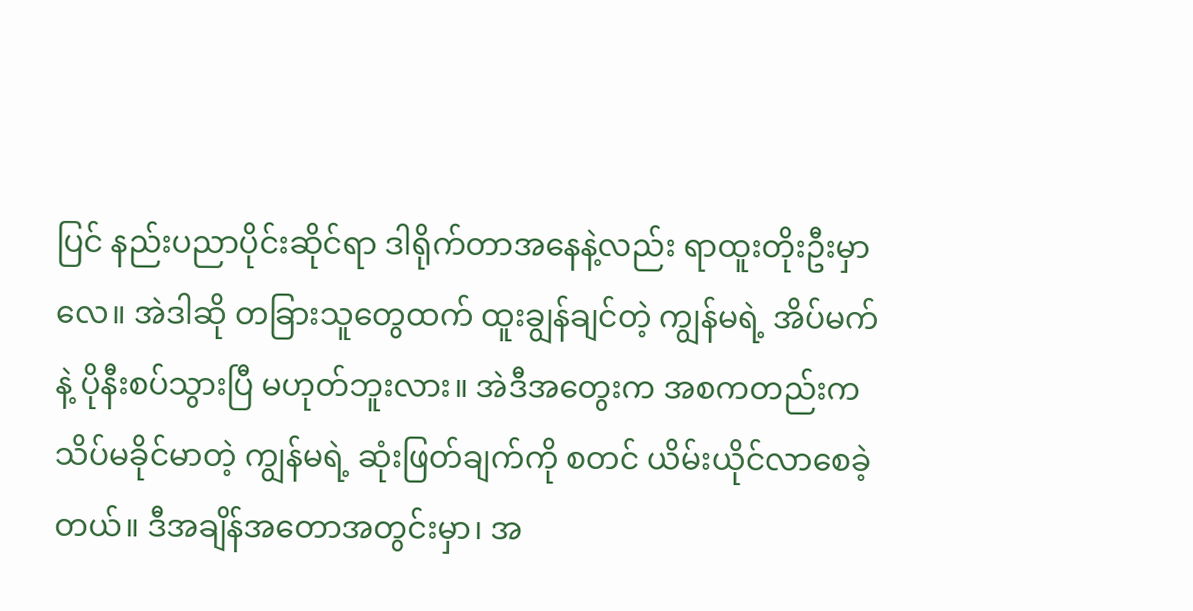ပြင် နည်းပညာပိုင်းဆိုင်ရာ ဒါရိုက်တာအနေနဲ့လည်း ရာထူးတိုးဦးမှာလေ။ အဲဒါဆို တခြားသူတွေထက် ထူးချွန်ချင်တဲ့ ကျွန်မရဲ့ အိပ်မက်နဲ့ ပိုနီးစပ်သွားပြီ မဟုတ်ဘူးလား။ အဲဒီအတွေးက အစကတည်းက သိပ်မခိုင်မာတဲ့ ကျွန်မရဲ့ ဆုံးဖြတ်ချက်ကို စတင် ယိမ်းယိုင်လာစေခဲ့တယ်။ ဒီအချိန်အတောအတွင်းမှာ၊ အ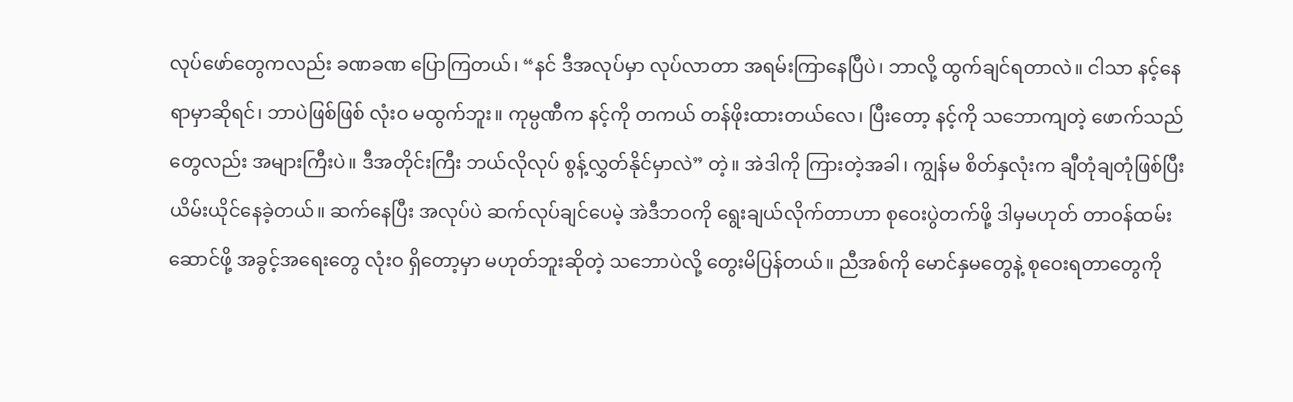လုပ်ဖော်တွေကလည်း ခဏခဏ ပြောကြတယ်၊ “နင် ဒီအလုပ်မှာ လုပ်လာတာ အရမ်းကြာနေပြီပဲ၊ ဘာလို့ ထွက်ချင်ရတာလဲ။ ငါသာ နင့်နေရာမှာဆိုရင်၊ ဘာပဲဖြစ်ဖြစ် လုံးဝ မထွက်ဘူး။ ကုမ္ပဏီက နင့်ကို တကယ် တန်ဖိုးထားတယ်လေ၊ ပြီးတော့ နင့်ကို သဘောကျတဲ့ ဖောက်သည်တွေလည်း အများကြီးပဲ။ ဒီအတိုင်းကြီး ဘယ်လိုလုပ် စွန့်လွှတ်နိုင်မှာလဲ” တဲ့။ အဲဒါကို ကြားတဲ့အခါ၊ ကျွန်မ စိတ်နှလုံးက ချီတုံချတုံဖြစ်ပြီး ယိမ်းယိုင်နေခဲ့တယ်။ ဆက်နေပြီး အလုပ်ပဲ ဆက်လုပ်ချင်ပေမဲ့ အဲဒီဘဝကို ရွေးချယ်လိုက်တာဟာ စုဝေးပွဲတက်ဖို့ ဒါမှမဟုတ် တာဝန်ထမ်းဆောင်ဖို့ အခွင့်အရေးတွေ လုံးဝ ရှိတော့မှာ မဟုတ်ဘူးဆိုတဲ့ သဘောပဲလို့ တွေးမိပြန်တယ်။ ညီအစ်ကို မောင်နှမတွေနဲ့ စုဝေးရတာတွေကို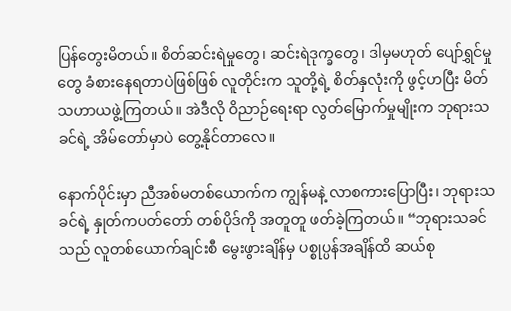ပြန်တွေးမိတယ်။ စိတ်ဆင်းရဲမှုတွေ၊ ဆင်းရဲဒုက္ခတွေ၊ ဒါမှမဟုတ် ပျော်ရွှင်မှုတွေ ခံစားနေရတာပဲဖြစ်ဖြစ် လူတိုင်းက သူတို့ရဲ့ စိတ်နှလုံးကို ဖွင့်ဟပြီး မိတ်သဟာယဖွဲ့ကြတယ်။ အဲဒီလို ဝိညာဉ်ရေးရာ လွတ်မြောက်မှုမျိုးက ဘုရားသခင်ရဲ့ အိမ်တော်မှာပဲ တွေ့နိုင်တာလေ။

နောက်ပိုင်းမှာ ညီအစ်မတစ်ယောက်က ကျွန်မနဲ့ လာစကားပြောပြီး၊ ဘုရားသခင်ရဲ့ နှုတ်ကပတ်တော် တစ်ပိုဒ်ကို အတူတူ ဖတ်ခဲ့ကြတယ်။ “ဘုရားသခင်သည် လူတစ်ယောက်ချင်းစီ မွေးဖွားချိန်မှ ပစ္စုပ္ပန်အချိန်ထိ ဆယ်စု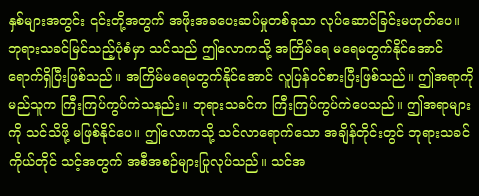နှစ်များအတွင်း ၎င်းတို့အတွက် အဖိုးအခပေးဆပ်မှုတစ်ခုသာ လုပ်ဆောင်ခြင်းမဟုတ်ပေ။ ဘုရားသခင်မြင်သည့်ပုံစံမှာ သင်သည် ဤလောကသို့ အကြိမ်ရေ မရေမတွက်နိုင်အောင် ရောက်ရှိပြီးဖြစ်သည်။ အကြိမ်မရေမတွက်နိုင်အောင် လူပြန်ဝင်စားပြီးဖြစ်သည်။ ဤအရာကို မည်သူက ကြီးကြပ်ကွပ်ကဲသနည်း။ ဘုရားသခင်က ကြီးကြပ်ကွပ်ကဲပေသည်။ ဤအရာများကို သင်သိဖို့ မဖြစ်နိုင်ပေ။ ဤလောကသို့ သင်လာရောက်သော အချိန်တိုင်းတွင် ဘုရားသခင်ကိုယ်တိုင် သင့်အတွက် အစီအစဉ်များပြုလုပ်သည်။ သင်အ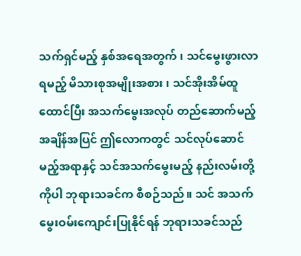သက်ရှင်မည့် နှစ်အရေအတွက်၊ သင်မွေးဖွားလာရမည့် မိသားစုအမျိုးအစား၊ သင်အိုးအိမ်ထူထောင်ပြီး အသက်မွေးအလုပ် တည်ဆောက်မည့်အချိန်အပြင် ဤလောကတွင် သင်လုပ်ဆောင်မည့်အရာနှင့် သင်အသက်မွေးမည့် နည်းလမ်းတို့ကိုပါ ဘုရားသခင်က စီစဉ်သည်။ သင် အသက်မွေးဝမ်းကျောင်းပြုနိုင်ရန် ဘုရားသခင်သည်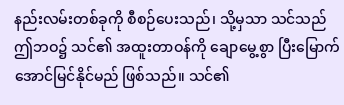နည်းလမ်းတစ်ခုကို စီစဉ်ပေးသည်၊ သို့မှသာ သင်သည် ဤဘဝ၌ သင်၏ အထူးတာဝန်ကို ချောမွေ့စွာ ပြီးမြောက်အောင်မြင်နိုင်မည် ဖြစ်သည်။ သင်၏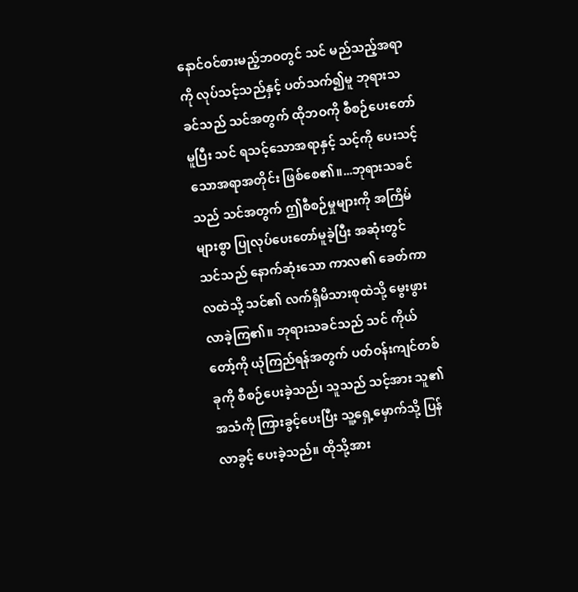နောင်ဝင်စားမည့်ဘဝတွင် သင် မည်သည့်အရာကို လုပ်သင့်သည်နှင့် ပတ်သက်၍မူ ဘုရားသခင်သည် သင်အတွက် ထိုဘဝကို စီစဉ်ပေးတော်မူပြီး သင် ရသင့်သောအရာနှင့် သင့်ကို ပေးသင့်သောအရာအတိုင်း ဖြစ်စေ၏။...ဘုရားသခင်သည် သင်အတွက် ဤစီစဉ်မှုများကို အကြိမ်များစွာ ပြုလုပ်ပေးတော်မူခဲ့ပြီး အဆုံးတွင် သင်သည် နောက်ဆုံးသော ကာလ၏ ခေတ်ကာလထဲသို့ သင်၏ လက်ရှိမိသားစုထဲသို့ မွေးဖွားလာခဲ့ကြ၏။ ဘုရားသခင်သည် သင် ကိုယ်တော့်ကို ယုံကြည်ရန်အတွက် ပတ်ဝန်းကျင်တစ်ခုကို စီစဉ်ပေးခဲ့သည်၊ သူသည် သင့်အား သူ၏အသံကို ကြားခွင့်ပေးပြီး သူ့ရှေ့မှောက်သို့ ပြန်လာခွင့် ပေးခဲ့သည်။ ထိုသို့အား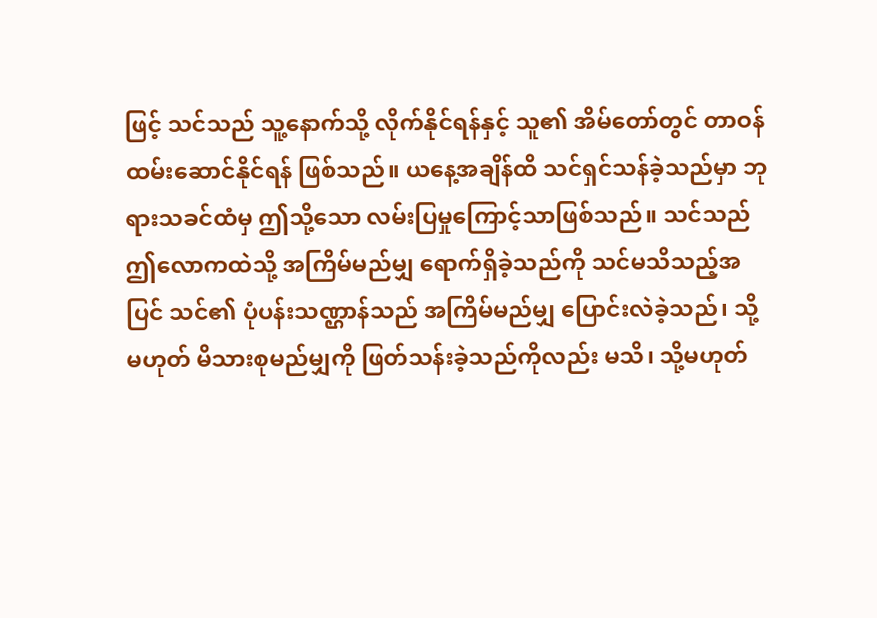ဖြင့် သင်သည် သူ့နောက်သို့ လိုက်နိုင်ရန်နှင့် သူ၏ အိမ်တော်တွင် တာဝန်ထမ်းဆောင်နိုင်ရန် ဖြစ်သည်။ ယနေ့အချိန်ထိ သင်ရှင်သန်ခဲ့သည်မှာ ဘုရားသခင်ထံမှ ဤသို့သော လမ်းပြမှုကြောင့်သာဖြစ်သည်။ သင်သည် ဤလောကထဲသို့ အကြိမ်မည်မျှ ရောက်ရှိခဲ့သည်ကို သင်မသိသည့်အပြင် သင်၏ ပုံပန်းသဏ္ဌာန်သည် အကြိမ်မည်မျှ ပြောင်းလဲခဲ့သည်၊ သို့မဟုတ် မိသားစုမည်မျှကို ဖြတ်သန်းခဲ့သည်ကိုလည်း မသိ၊ သို့မဟုတ်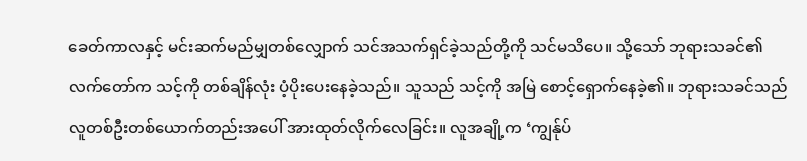ခေတ်ကာလနှင့် မင်းဆက်မည်မျှတစ်လျှောက် သင်အသက်ရှင်ခဲ့သည်တို့ကို သင်မသိပေ။ သို့သော် ဘုရားသခင်၏ လက်တော်က သင့်ကို တစ်ချိန်လုံး ပံ့ပိုးပေးနေခဲ့သည်။ သူသည် သင့်ကို အမြဲ စောင့်ရှောက်နေခဲ့၏။ ဘုရားသခင်သည် လူတစ်ဦးတစ်ယောက်တည်းအပေါ် အားထုတ်လိုက်လေခြင်း။ လူအချို့က ‘ကျွန်ုပ်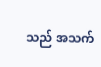သည် အသက်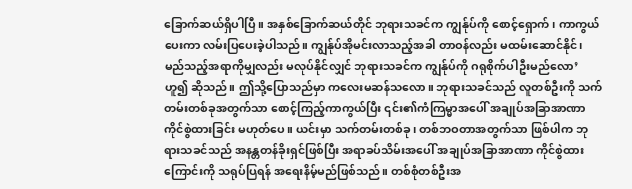ခြောက်ဆယ်ရှိပါပြီ။ အနှစ်ခြောက်ဆယ်တိုင် ဘုရားသခင်က ကျွန်ုပ်ကို စောင့်ရှောက်၊ ကာကွယ်ပေးကာ လမ်းပြပေးခဲ့ပါသည်။ ကျွန်ုပ်အိုမင်းလာသည့်အခါ တာဝန်လည်း မထမ်းဆောင်နိုင်၊ မည်သည့်အရာကိုမျှလည်း မလုပ်နိုင်လျှင် ဘုရားသခင်က ကျွန်ုပ်ကို ဂရုစိုက်ပါဦးမည်လော’ ဟူ၍ ဆိုသည်။ ဤသို့ပြောသည်မှာ ကလေးမဆန်သလော။ ဘုရားသခင်သည် လူတစ်ဦးကို သက်တမ်းတစ်ခုအတွက်သာ စောင့်ကြည့်ကာကွယ်ပြီး ၎င်း၏ကံကြမ္မာအပေါ် အချုပ်အခြာအာဏာ ကိုင်စွဲထားခြင်း မဟုတ်ပေ။ ယင်းမှာ သက်တမ်းတစ်ခု၊ တစ်ဘဝတာအတွက်သာ ဖြစ်ပါက ဘုရားသခင်သည် အနန္တတန်ခိုးရှင်ဖြစ်ပြီး အရာခပ်သိမ်းအပေါ် အချုပ်အခြာအာဏာ ကိုင်စွဲထားကြောင်းကို သရုပ်ပြရန် အရေးနိမ့်မည်ဖြစ်သည်။ တစ်စုံတစ်ဦးအ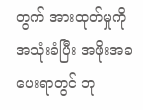တွက် အားထုတ်မှုကို အသုံးခံပြီး အဖိုးအခပေးရာတွင် ဘု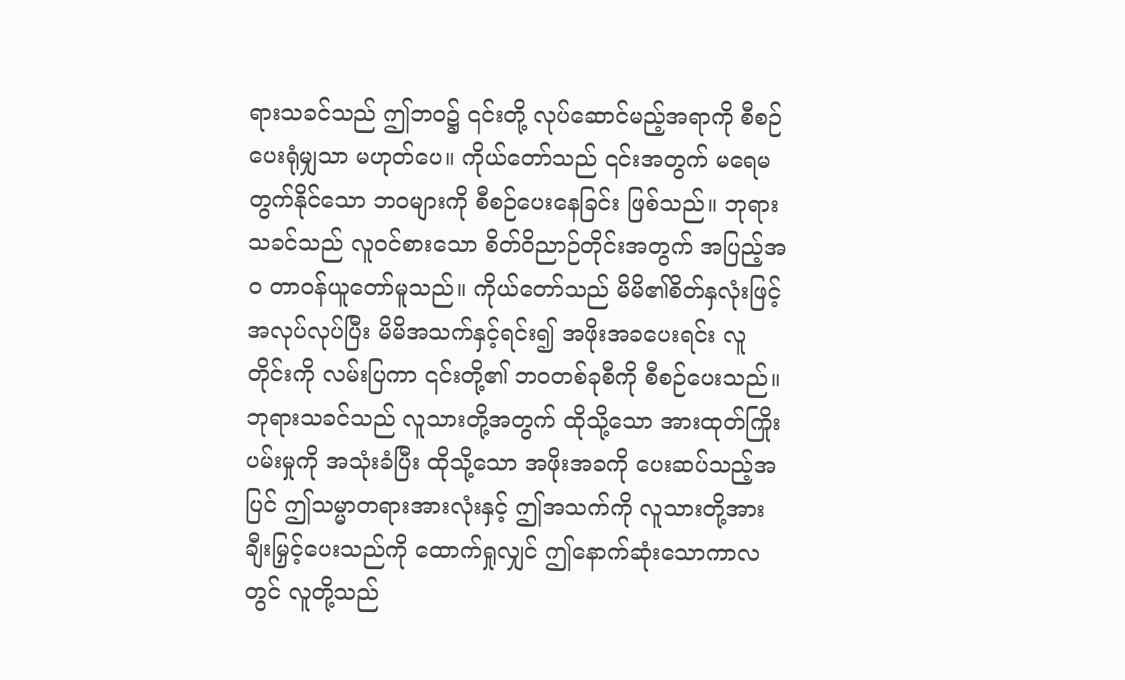ရားသခင်သည် ဤဘဝ၌ ၎င်းတို့ လုပ်ဆောင်မည့်အရာကို စီစဉ်ပေးရုံမျှသာ မဟုတ်ပေ။ ကိုယ်တော်သည် ၎င်းအတွက် မရေမတွက်နိုင်သော ဘဝများကို စီစဉ်ပေးနေခြင်း ဖြစ်သည်။ ဘုရားသခင်သည် လူဝင်စားသော စိတ်ဝိညာဉ်တိုင်းအတွက် အပြည့်အဝ တာဝန်ယူတော်မူသည်။ ကိုယ်တော်သည် မိမိ၏စိတ်နှလုံးဖြင့် အလုပ်လုပ်ပြီး မိမိအသက်နှင့်ရင်း၍ အဖိုးအခပေးရင်း လူတိုင်းကို လမ်းပြကာ ၎င်းတို့၏ ဘဝတစ်ခုစီကို စီစဉ်ပေးသည်။ ဘုရားသခင်သည် လူသားတို့အတွက် ထိုသို့သော အားထုတ်ကြိုးပမ်းမှုကို အသုံးခံပြီး ထိုသို့သော အဖိုးအခကို ပေးဆပ်သည့်အပြင် ဤသမ္မာတရားအားလုံးနှင့် ဤအသက်ကို လူသားတို့အား ချီးမြှင့်ပေးသည်ကို ထောက်ရှုလျှင် ဤနောက်ဆုံးသောကာလတွင် လူတို့သည်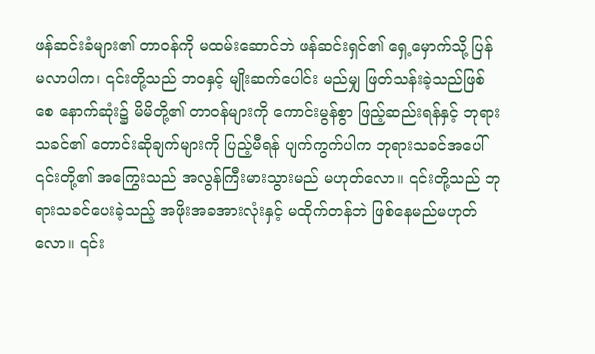ဖန်ဆင်းခံများ၏ တာဝန်ကို မထမ်းဆောင်ဘဲ ဖန်ဆင်းရှင်၏ ရှေ့မှောက်သို့ ပြန်မလာပါက၊ ၎င်းတို့သည် ဘဝနှင့် မျိုးဆက်ပေါင်း မည်မျှ ဖြတ်သန်းခဲ့သည်ဖြစ်စေ နောက်ဆုံး၌ မိမိတို့၏ တာဝန်များကို ကောင်းမွန်စွာ ဖြည့်ဆည်းရန်နှင့် ဘုရားသခင်၏ တောင်းဆိုချက်များကို ပြည့်မီရန် ပျက်ကွက်ပါက ဘုရားသခင်အပေါ် ၎င်းတို့၏ အကြွေးသည် အလွန်ကြီးမားသွားမည် မဟုတ်လော။ ၎င်းတို့သည် ဘုရားသခင်ပေးခဲ့သည့် အဖိုးအခအားလုံးနှင့် မထိုက်တန်ဘဲ ဖြစ်နေမည်မဟုတ်လော။ ၎င်း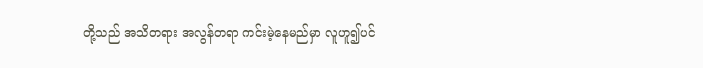တို့သည် အသိတရား အလွန်တရာ ကင်းမဲ့နေမည်မှာ လူဟူ၍ပင်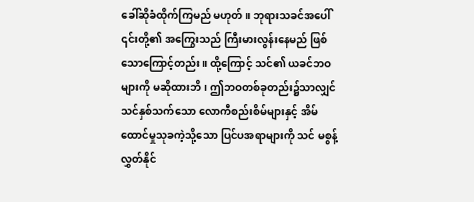ခေါ်ဆိုခံထိုက်ကြမည် မဟုတ်။ ဘုရားသခင်အပေါ် ၎င်းတို့၏ အကြွေးသည် ကြီးမားလွန်းနေမည် ဖြစ်သောကြောင့်တည်း။ ထို့ကြောင့် သင်၏ ယခင်ဘဝများကို မဆိုထားဘိ၊ ဤဘဝတစ်ခုတည်း၌သာလျှင် သင်နှစ်သက်သော လောကီစည်းစိမ်များနှင့် အိမ်ထောင်မှုသုခကဲ့သို့သော ပြင်ပအရာများကို သင် မစွန့်လွှတ်နိုင်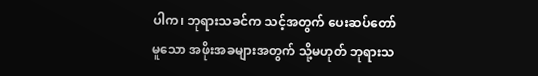ပါက၊ ဘုရားသခင်က သင့်အတွက် ပေးဆပ်တော်မူသော အဖိုးအခများအတွက် သို့မဟုတ် ဘုရားသ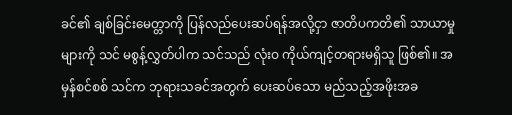ခင်၏ ချစ်ခြင်းမေတ္တာကို ပြန်လည်ပေးဆပ်ရန်အလို့ငှာ ဇာတိပကတိ၏ သာယာမှုများကို သင် မစွန့်လွှတ်ပါက သင်သည် လုံးဝ ကိုယ်ကျင့်တရားမရှိသူ ဖြစ်၏။ အမှန်စင်စစ် သင်က ဘုရားသခင်အတွက် ပေးဆပ်သော မည်သည့်အဖိုးအခ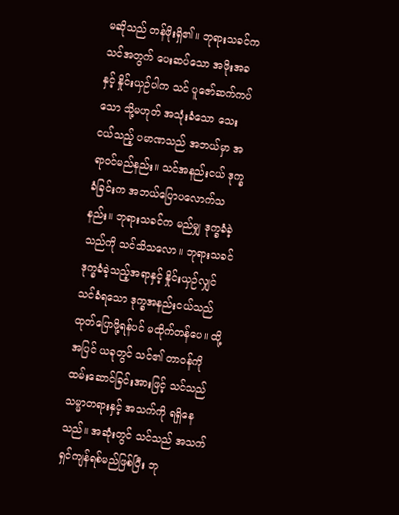မဆိုသည် တန်ဖိုးရှိ၏။ ဘုရားသခင်က သင်အတွက် ပေးဆပ်သော အဖိုးအခနှင့် နှိုင်းယှဉ်ပါက သင် ပူဇော်ဆက်ကပ်သော သို့မဟုတ် အသုံးခံသော သေးငယ်သည့် ပမာဏသည် အဘယ်မှာ အရာဝင်မည်နည်း။ သင်အနည်းငယ် ဒုက္ခခံခြင်းက အဘယ်ပြောပလောက်သနည်း။ ဘုရားသခင်က မည်မျှ ဒုက္ခခံခဲ့သည်ကို သင်သိသလော။ ဘုရားသခင် ဒုက္ခခံခဲ့သည့်အရာနှင့် နှိုင်းယှဉ်လျှင် သင်ခံရသော ဒုက္ခအနည်းငယ်သည် ထုတ်ပြောဖို့ရန်ပင် မထိုက်တန်ပေ။ ထို့အပြင် ယခုတွင် သင်၏ တာဝန်ကို ထမ်းဆောင်ခြင်းအားဖြင့် သင်သည် သမ္မာတရားနှင့် အသက်ကို ရရှိနေသည်။ အဆုံးတွင် သင်သည် အသက်ရှင်ကျန်ရစ်မည်ဖြစ်ပြီး ဘု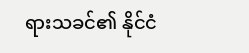ရားသခင်၏ နိုင်ငံ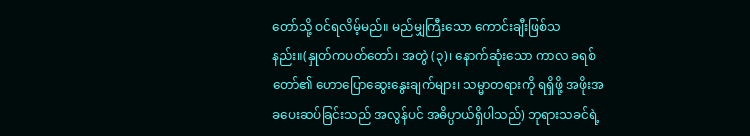တော်သို့ ဝင်ရလိမ့်မည်။ မည်မျှကြီးသော ကောင်းချီးဖြစ်သနည်း။(နှုတ်ကပတ်တော်၊ အတွဲ (၃)၊ နောက်ဆုံးသော ကာလ ခရစ်တော်၏ ဟောပြောဆွေးနွေးချက်များ၊ သမ္မာတရားကို ရရှိဖို့ အဖိုးအခပေးဆပ်ခြင်းသည် အလွန်ပင် အဓိပ္ပာယ်ရှိပါသည်) ဘုရားသခင်ရဲ့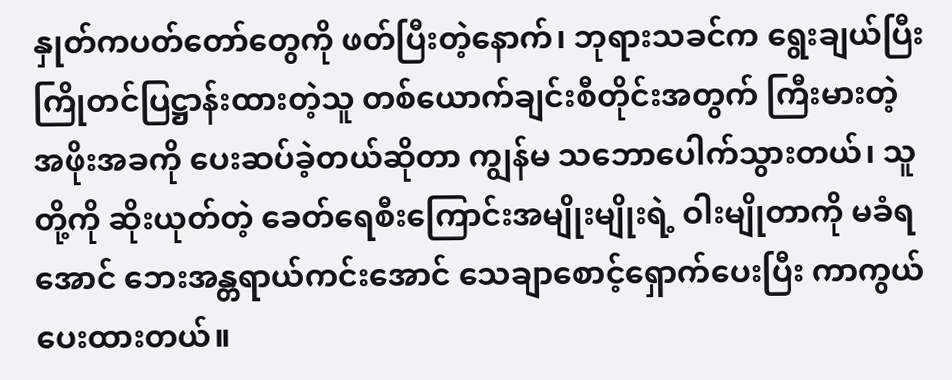နှုတ်ကပတ်တော်တွေကို ဖတ်ပြီးတဲ့နောက်၊ ဘုရားသခင်က ရွေးချယ်ပြီး ကြိုတင်ပြဋ္ဌာန်းထားတဲ့သူ တစ်ယောက်ချင်းစီတိုင်းအတွက် ကြီးမားတဲ့ အဖိုးအခကို ပေးဆပ်ခဲ့တယ်ဆိုတာ ကျွန်မ သဘောပေါက်သွားတယ်၊ သူတို့ကို ဆိုးယုတ်တဲ့ ခေတ်ရေစီးကြောင်းအမျိုးမျိုးရဲ့ ဝါးမျိုတာကို မခံရအောင် ဘေးအန္တရာယ်ကင်းအောင် သေချာစောင့်ရှောက်ပေးပြီး ကာကွယ်ပေးထားတယ်။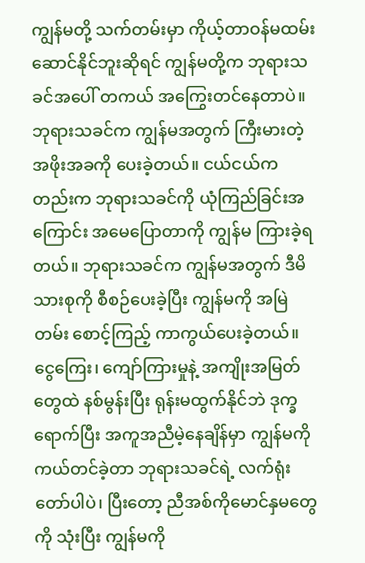ကျွန်မတို့ သက်တမ်းမှာ ကိုယ့်တာဝန်မထမ်းဆောင်နိုင်ဘူးဆိုရင် ကျွန်မတို့က ဘုရားသခင်အပေါ် တကယ် အကြွေးတင်နေတာပဲ။ ဘုရားသခင်က ကျွန်မအတွက် ကြီးမားတဲ့ အဖိုးအခကို ပေးခဲ့တယ်။ ငယ်ငယ်ကတည်းက ဘုရားသခင်ကို ယုံကြည်ခြင်းအကြောင်း အမေပြောတာကို ကျွန်မ ကြားခဲ့ရတယ်။ ဘုရားသခင်က ကျွန်မအတွက် ဒီမိသားစုကို စီစဉ်ပေးခဲ့ပြီး ကျွန်မကို အမြဲတမ်း စောင့်ကြည့် ကာကွယ်ပေးခဲ့တယ်။ ငွေကြေး၊ ကျော်ကြားမှုနဲ့ အကျိုးအမြတ်တွေထဲ နစ်မွန်းပြီး ရုန်းမထွက်နိုင်ဘဲ ဒုက္ခရောက်ပြီး အကူအညီမဲ့နေချိန်မှာ ကျွန်မကို ကယ်တင်ခဲ့တာ ဘုရားသခင်ရဲ့ လက်ရုံးတော်ပါပဲ၊ ပြီးတော့ ညီအစ်ကိုမောင်နှမတွေကို သုံးပြီး ကျွန်မကို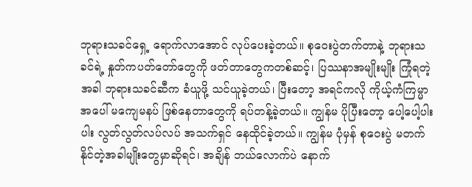ဘုရားသခင်ရှေ့ ရောက်လာအောင် လုပ်ပေးခဲ့တယ်။ စုဝေးပွဲတက်တာနဲ့ ဘုရားသခင်ရဲ့ နှုတ်ကပတ်တော်တွေကို ဖတ်တာတွေကတစ်ဆင့်၊ ပြဿနာအမျိုးမျိုး ကြုံရတဲ့အခါ ဘုရားသခင်ဆီက ခံယူဖို့ သင်ယူခဲ့တယ်၊ ပြီးတော့ အရင်ကလို ကိုယ့်ကံကြမ္မာအပေါ် မကျေမနပ် ဖြစ်နေတာတွေကို ရပ်တန့်ခဲ့တယ်။ ကျွန်မ ပိုပြီးတော့ ပေါ့ပေါ့ပါးပါး လွတ်လွတ်လပ်လပ် အသက်ရှင် နေထိုင်ခဲ့တယ်။ ကျွန်မ ပုံမှန် စုဝေးပွဲ မတက်နိုင်တဲ့အခါမျိုးတွေမှာဆိုရင်၊ အချိန် ဘယ်လောက်ပဲ နောက်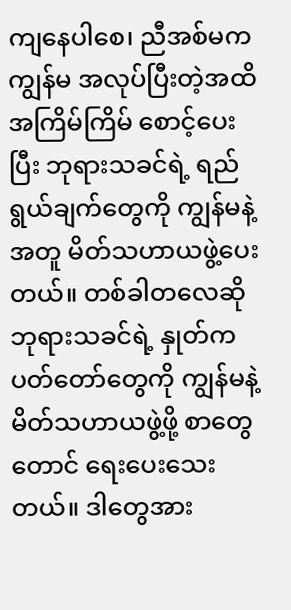ကျနေပါစေ၊ ညီအစ်မက ကျွန်မ အလုပ်ပြီးတဲ့အထိ အကြိမ်ကြိမ် စောင့်ပေးပြီး ဘုရားသခင်ရဲ့ ရည်ရွယ်ချက်တွေကို ကျွန်မနဲ့အတူ မိတ်သဟာယဖွဲ့ပေးတယ်။ တစ်ခါတလေဆို ဘုရားသခင်ရဲ့ နှုတ်ကပတ်တော်တွေကို ကျွန်မနဲ့ မိတ်သဟာယဖွဲ့ဖို့ စာတွေတောင် ရေးပေးသေးတယ်။ ဒါတွေအား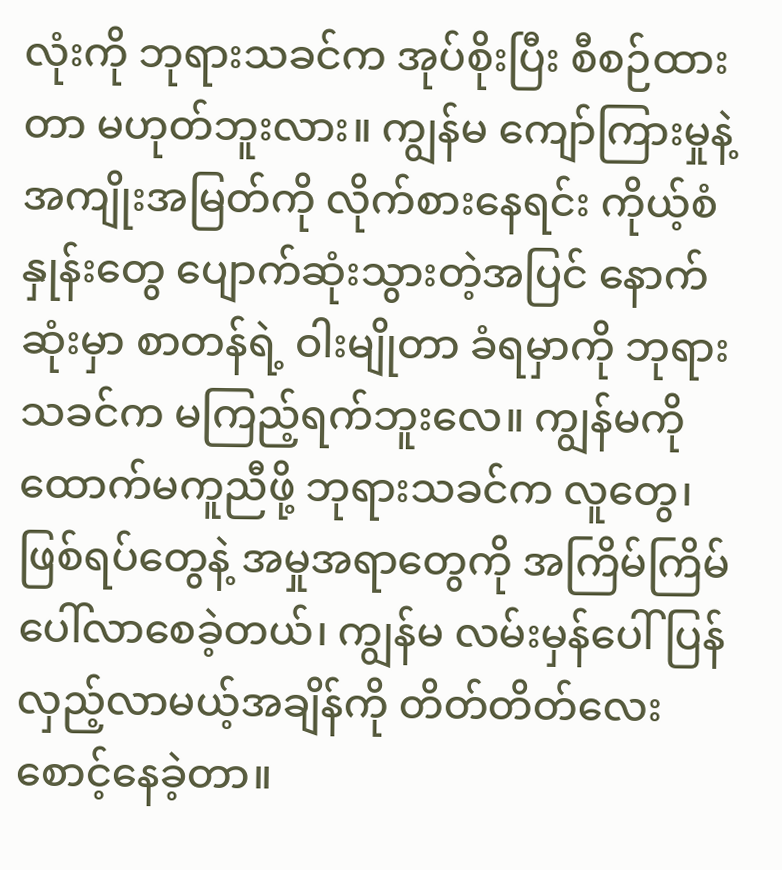လုံးကို ဘုရားသခင်က အုပ်စိုးပြီး စီစဉ်ထားတာ မဟုတ်ဘူးလား။ ကျွန်မ ကျော်ကြားမှုနဲ့ အကျိုးအမြတ်ကို လိုက်စားနေရင်း ကိုယ့်စံနှုန်းတွေ ပျောက်ဆုံးသွားတဲ့အပြင် နောက်ဆုံးမှာ စာတန်ရဲ့ ဝါးမျိုတာ ခံရမှာကို ဘုရားသခင်က မကြည့်ရက်ဘူးလေ။ ကျွန်မကို ထောက်မကူညီဖို့ ဘုရားသခင်က လူတွေ၊ ဖြစ်ရပ်တွေနဲ့ အမှုအရာတွေကို အကြိမ်ကြိမ် ပေါ်လာစေခဲ့တယ်၊ ကျွန်မ လမ်းမှန်ပေါ် ပြန်လှည့်လာမယ့်အချိန်ကို တိတ်တိတ်လေး စောင့်နေခဲ့တာ။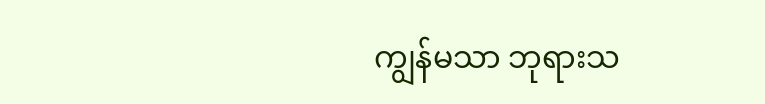ကျွန်မသာ ဘုရားသ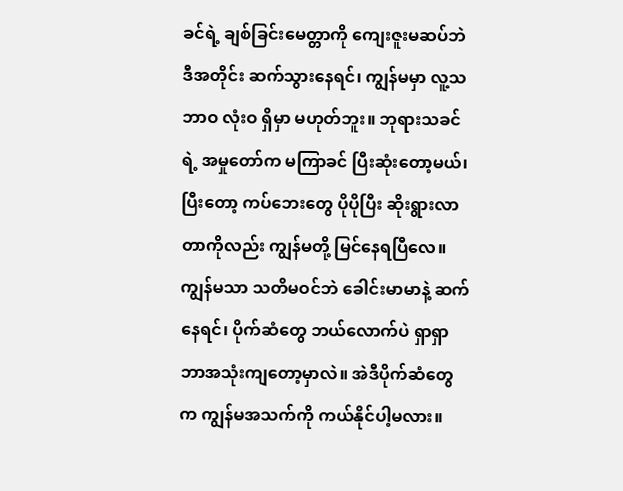ခင်ရဲ့ ချစ်ခြင်းမေတ္တာကို ကျေးဇူးမဆပ်ဘဲ ဒီအတိုင်း ဆက်သွားနေရင်၊ ကျွန်မမှာ လူ့သဘာဝ လုံးဝ ရှိမှာ မဟုတ်ဘူး။ ဘုရားသခင်ရဲ့ အမှုတော်က မကြာခင် ပြီးဆုံးတော့မယ်၊ ပြီးတော့ ကပ်ဘေးတွေ ပိုပိုပြီး ဆိုးရွားလာတာကိုလည်း ကျွန်မတို့ မြင်နေရပြီလေ။ ကျွန်မသာ သတိမဝင်ဘဲ ခေါင်းမာမာနဲ့ ဆက်နေရင်၊ ပိုက်ဆံတွေ ဘယ်လောက်ပဲ ရှာရှာ ဘာအသုံးကျတော့မှာလဲ။ အဲဒီပိုက်ဆံတွေက ကျွန်မအသက်ကို ကယ်နိုင်ပါ့မလား။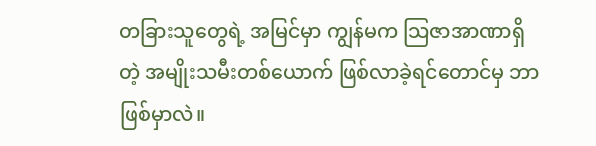တခြားသူတွေရဲ့ အမြင်မှာ ကျွန်မက သြဇာအာဏာရှိတဲ့ အမျိုးသမီးတစ်ယောက် ဖြစ်လာခဲ့ရင်တောင်မှ ဘာဖြစ်မှာလဲ။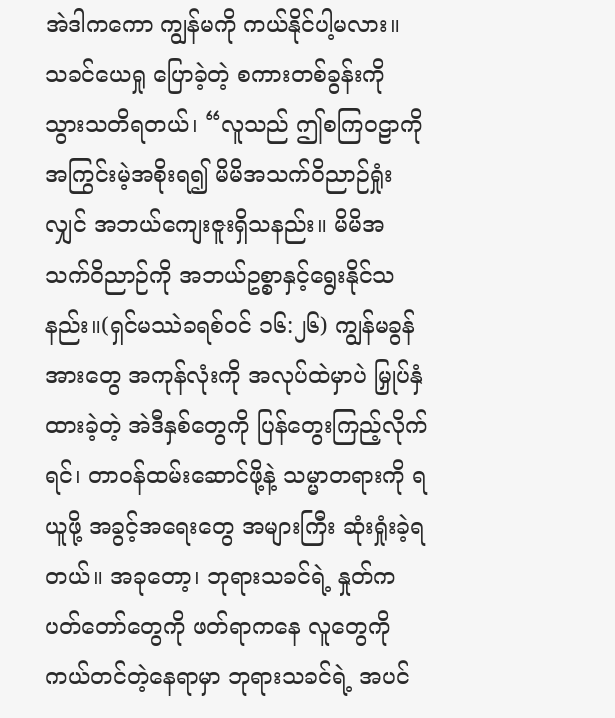အဲဒါကကော ကျွန်မကို ကယ်နိုင်ပါ့မလား။ သခင်ယေရှု ပြောခဲ့တဲ့ စကားတစ်ခွန်းကို သွားသတိရတယ်၊ “လူသည် ဤစကြဝဠာကို အကြွင်းမဲ့အစိုးရ၍ မိမိအသက်ဝိညာဉ်ရှုံးလျှင် အဘယ်ကျေးဇူးရှိသနည်း။ မိမိအသက်ဝိညာဉ်ကို အဘယ်ဥစ္စာနှင့်ရွေးနိုင်သနည်း။(ရှင်မဿဲခရစ်ဝင် ၁၆:၂၆) ကျွန်မခွန်အားတွေ အကုန်လုံးကို အလုပ်ထဲမှာပဲ မြှုပ်နှံထားခဲ့တဲ့ အဲဒီနှစ်တွေကို ပြန်တွေးကြည့်လိုက်ရင်၊ တာဝန်ထမ်းဆောင်ဖို့နဲ့ သမ္မာတရားကို ရယူဖို့ အခွင့်အရေးတွေ အများကြီး ဆုံးရှုံးခဲ့ရတယ်။ အခုတော့၊ ဘုရားသခင်ရဲ့ နှုတ်ကပတ်တော်တွေကို ဖတ်ရာကနေ လူတွေကို ကယ်တင်တဲ့နေရာမှာ ဘုရားသခင်ရဲ့ အပင်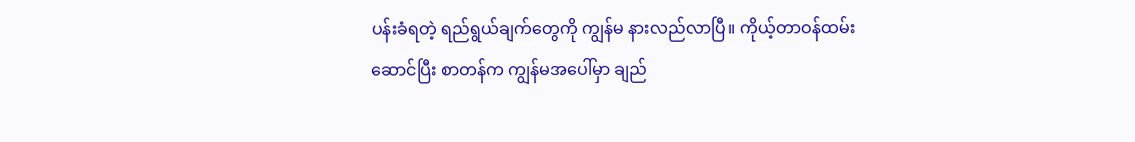ပန်းခံရတဲ့ ရည်ရွယ်ချက်တွေကို ကျွန်မ နားလည်လာပြီ။ ကိုယ့်တာဝန်ထမ်းဆောင်ပြီး စာတန်က ကျွန်မအပေါ်မှာ ချည်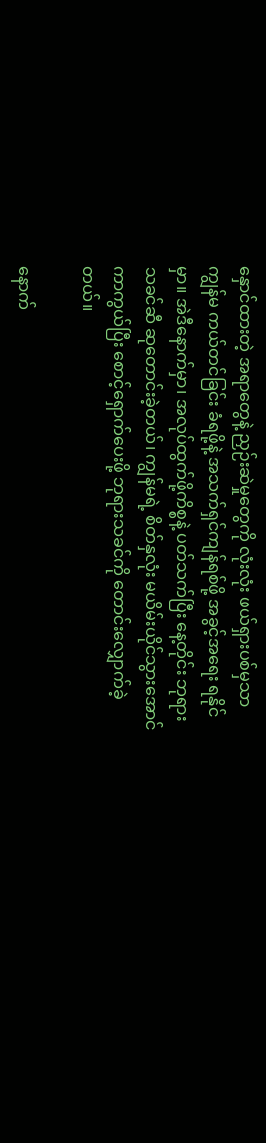နှောင်ထားတဲ့ အရာတွေနဲ့ ညှဉ်းဆဲမှုတွေကို လုံးလုံး ဖယ်ရှားပစ်မှသာ ကျွန်မ ကယ်တင်ခြင်း ခံရဖို့နဲ့ အသက်ရှင်ကျန်ရစ်ဖို့ အခွင့်အရေး ရနိုင်မှာ။ အဲဒီနောက်မှာ၊ အလုပ်ထွက်ဖို့ကိစ္စနဲ့ ပတ်သက်ပြီး နေ့တိုင်း ဘုရားသခင်ဆီ ဆုတောင်းခဲ့တယ်၊ ကျွန်မရဲ့ စိတ်နှလုံး မယိမ်းယိုင်သွားအောင် ကာကွယ်ပြီး စောင့်ရှောက်ပေးဖို့ ဘုရားသခင်ကို တောင်းလျှောက်ခဲ့တယ်။

နောက်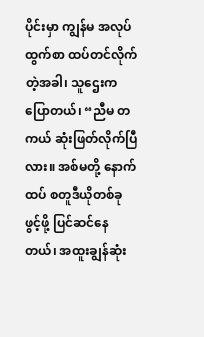ပိုင်းမှာ ကျွန်မ အလုပ်ထွက်စာ ထပ်တင်လိုက်တဲ့အခါ၊ သူဌေးက ပြောတယ်၊ “ညီမ တကယ် ဆုံးဖြတ်လိုက်ပြီလား။ အစ်မတို့ နောက်ထပ် စတူဒီယိုတစ်ခု ဖွင့်ဖို့ ပြင်ဆင်နေတယ်၊ အထူးချွန်ဆုံး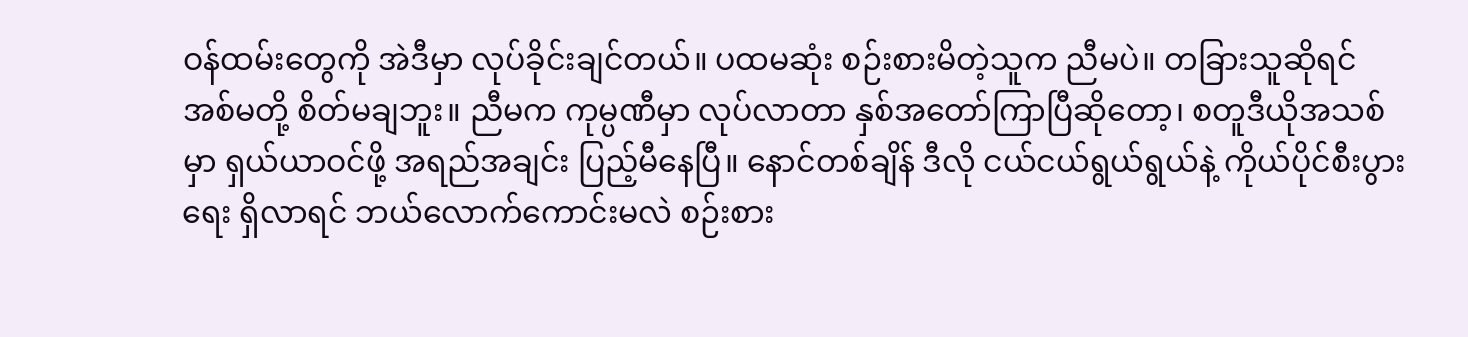ဝန်ထမ်းတွေကို အဲဒီမှာ လုပ်ခိုင်းချင်တယ်။ ပထမဆုံး စဉ်းစားမိတဲ့သူက ညီမပဲ။ တခြားသူဆိုရင် အစ်မတို့ စိတ်မချဘူး။ ညီမက ကုမ္ပဏီမှာ လုပ်လာတာ နှစ်အတော်ကြာပြီဆိုတော့၊ စတူဒီယိုအသစ်မှာ ရှယ်ယာဝင်ဖို့ အရည်အချင်း ပြည့်မီနေပြီ။ နောင်တစ်ချိန် ဒီလို ငယ်ငယ်ရွယ်ရွယ်နဲ့ ကိုယ်ပိုင်စီးပွားရေး ရှိလာရင် ဘယ်လောက်ကောင်းမလဲ စဉ်းစား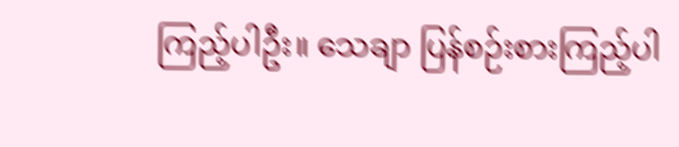ကြည့်ပါဦး။ သေချာ ပြန်စဉ်းစားကြည့်ပါ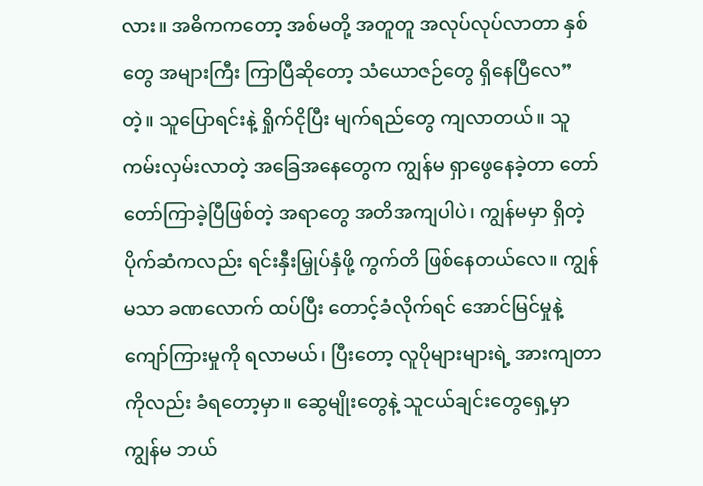လား။ အဓိကကတော့ အစ်မတို့ အတူတူ အလုပ်လုပ်လာတာ နှစ်တွေ အများကြီး ကြာပြီဆိုတော့ သံယောဇဉ်တွေ ရှိနေပြီလေ” တဲ့။ သူပြောရင်းနဲ့ ရှိုက်ငိုပြီး မျက်ရည်တွေ ကျလာတယ်။ သူကမ်းလှမ်းလာတဲ့ အခြေအနေတွေက ကျွန်မ ရှာဖွေနေခဲ့တာ တော်တော်ကြာခဲ့ပြီဖြစ်တဲ့ အရာတွေ အတိအကျပါပဲ၊ ကျွန်မမှာ ရှိတဲ့ ပိုက်ဆံကလည်း ရင်းနှီးမြှုပ်နှံဖို့ ကွက်တိ ဖြစ်နေတယ်လေ။ ကျွန်မသာ ခဏလောက် ထပ်ပြီး တောင့်ခံလိုက်ရင် အောင်မြင်မှုနဲ့ ကျော်ကြားမှုကို ရလာမယ်၊ ပြီးတော့ လူပိုများများရဲ့ အားကျတာကိုလည်း ခံရတော့မှာ။ ဆွေမျိုးတွေနဲ့ သူငယ်ချင်းတွေရှေ့မှာ ကျွန်မ ဘယ်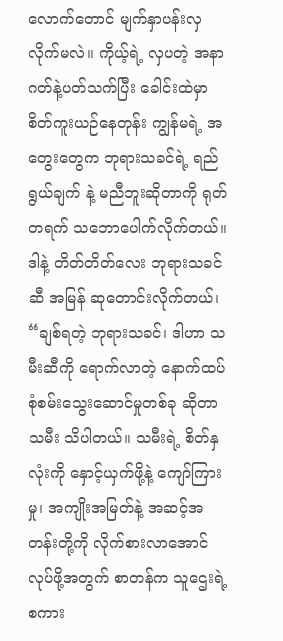လောက်တောင် မျက်နှာပန်းလှလိုက်မလဲ။ ကိုယ့်ရဲ့ လှပတဲ့ အနာဂတ်နဲ့ပတ်သက်ပြီး ခေါင်းထဲမှာ စိတ်ကူးယဉ်နေတုန်း ကျွန်မရဲ့ အတွေးတွေက ဘုရားသခင်ရဲ့ ရည်ရွယ်ချက် နဲ့ မညီဘူးဆိုတာကို ရုတ်တရက် သဘောပေါက်လိုက်တယ်။ ဒါနဲ့ တိတ်တိတ်လေး ဘုရားသခင်ဆီ အမြန် ဆုတောင်းလိုက်တယ်၊ “ချစ်ရတဲ့ ဘုရားသခင်၊ ဒါဟာ သမီးဆီကို ရောက်လာတဲ့ နောက်ထပ် စုံစမ်းသွေးဆောင်မှုတစ်ခု ဆိုတာ သမီး သိပါတယ်။ သမီးရဲ့ စိတ်နှလုံးကို နှောင့်ယှက်ဖို့နဲ့ ကျော်ကြားမှု၊ အကျိုးအမြတ်နဲ့ အဆင့်အတန်းတို့ကို လိုက်စားလာအောင် လုပ်ဖို့အတွက် စာတန်က သူဌေးရဲ့ စကား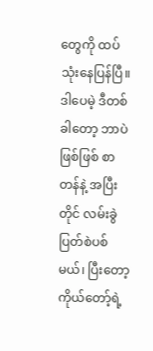တွေကို ထပ်သုံးနေပြန်ပြီ။ ဒါပေမဲ့ ဒီတစ်ခါတော့ ဘာပဲဖြစ်ဖြစ် စာတန်နဲ့ အပြီးတိုင် လမ်းခွဲပြတ်စဲပစ်မယ်၊ ပြီးတော့ ကိုယ်တော့်ရဲ့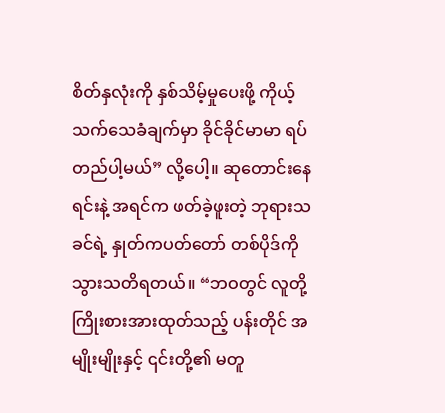စိတ်နှလုံးကို နှစ်သိမ့်မှုပေးဖို့ ကိုယ့်သက်သေခံချက်မှာ ခိုင်ခိုင်မာမာ ရပ်တည်ပါ့မယ်” လို့ပေါ့။ ဆုတောင်းနေရင်းနဲ့ အရင်က ဖတ်ခဲ့ဖူးတဲ့ ဘုရားသခင်ရဲ့ နှုတ်ကပတ်တော် တစ်ပိုဒ်ကို သွားသတိရတယ်။ “ဘဝတွင် လူတို့ကြိုးစားအားထုတ်သည့် ပန်းတိုင် အမျိုးမျိုးနှင့် ၎င်းတို့၏ မတူ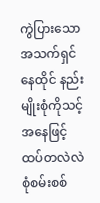ကွဲပြားသော အသက်ရှင်နေထိုင် နည်းမျိုးစုံကိုသင့်အနေဖြင့် ထပ်တလဲလဲ စုံစမ်းစစ်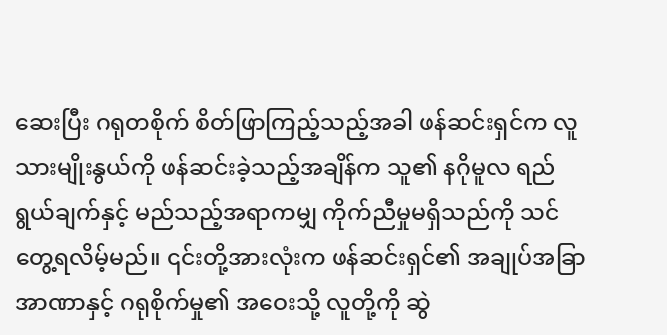ဆေးပြီး ဂရုတစိုက် စိတ်ဖြာကြည့်သည့်အခါ ဖန်ဆင်းရှင်က လူသားမျိုးနွယ်ကို ဖန်ဆင်းခဲ့သည့်အချိန်က သူ၏ နဂိုမူလ ရည်ရွယ်ချက်နှင့် မည်သည့်အရာကမျှ ကိုက်ညီမှုမရှိသည်ကို သင်တွေ့ရလိမ့်မည်။ ၎င်းတို့အားလုံးက ဖန်ဆင်းရှင်၏ အချုပ်အခြာအာဏာနှင့် ဂရုစိုက်မှု၏ အဝေးသို့ လူတို့ကို ဆွဲ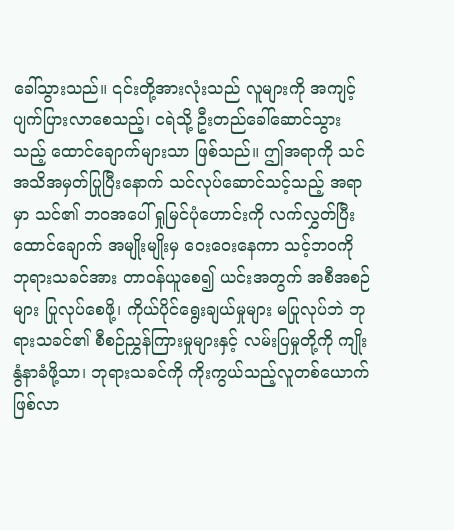ခေါ်သွားသည်။ ၎င်းတို့အားလုံးသည် လူများကို အကျင့်ပျက်ပြားလာစေသည့်၊ ငရဲသို့ ဦးတည်ခေါ်ဆောင်သွားသည့် ထောင်ချောက်များသာ ဖြစ်သည်။ ဤအရာကို သင်အသိအမှတ်ပြုပြီးနောက် သင်လုပ်ဆောင်သင့်သည့် အရာမှာ သင်၏ ဘဝအပေါ် ရှုမြင်ပုံဟောင်းကို လက်လွှတ်ပြီး ထောင်ချောက် အမျိုးမျိုးမှ ဝေးဝေးနေကာ သင့်ဘဝကို ဘုရားသခင်အား တာဝန်ယူစေ၍ ယင်းအတွက် အစီအစဉ်များ ပြုလုပ်စေဖို့၊ ကိုယ်ပိုင်ရွေးချယ်မှုများ မပြုလုပ်ဘဲ ဘုရားသခင်၏ စီစဉ်ညွှန်ကြားမှုများနှင့် လမ်းပြမှုတို့ကို ကျိုးနွံနာခံဖို့သာ၊ ဘုရားသခင်ကို ကိုးကွယ်သည့်လူတစ်ယောက် ဖြစ်လာ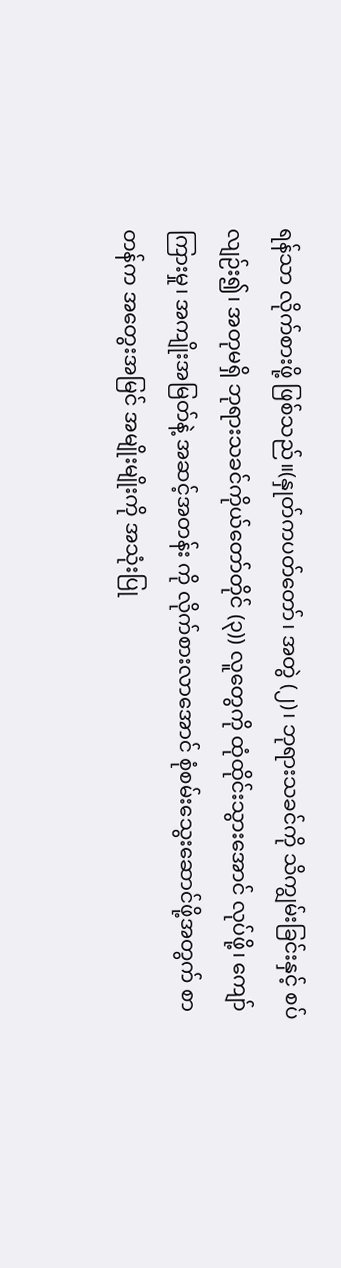ရန်သာ လိုက်စားဖို့ ဖြစ်သည်။(နှုတ်ကပတ်တော်၊ အတွဲ (၂)၊ ဘုရားသခင်ကို သိကျွမ်းခြင်းနှင့် စပ်လျဉ်း၍၊ အတုမရှိ ဘုရားသခင်ကိုယ်တော်တိုင် (၃)) လူတွေကို ထုံထိုင်းသွားအောင် လုပ်ဖို့၊ ကျော်ကြားမှု၊ အကျိုးအမြတ်နဲ့ အဆင့်အတန်း ကို လိုက်စားလာအောင် စုံစမ်းသွေးဆောင်ဖို့အတွက် စာတန်က အတွေးအမြင် အမျိုးမျိုးကို အသုံးပြု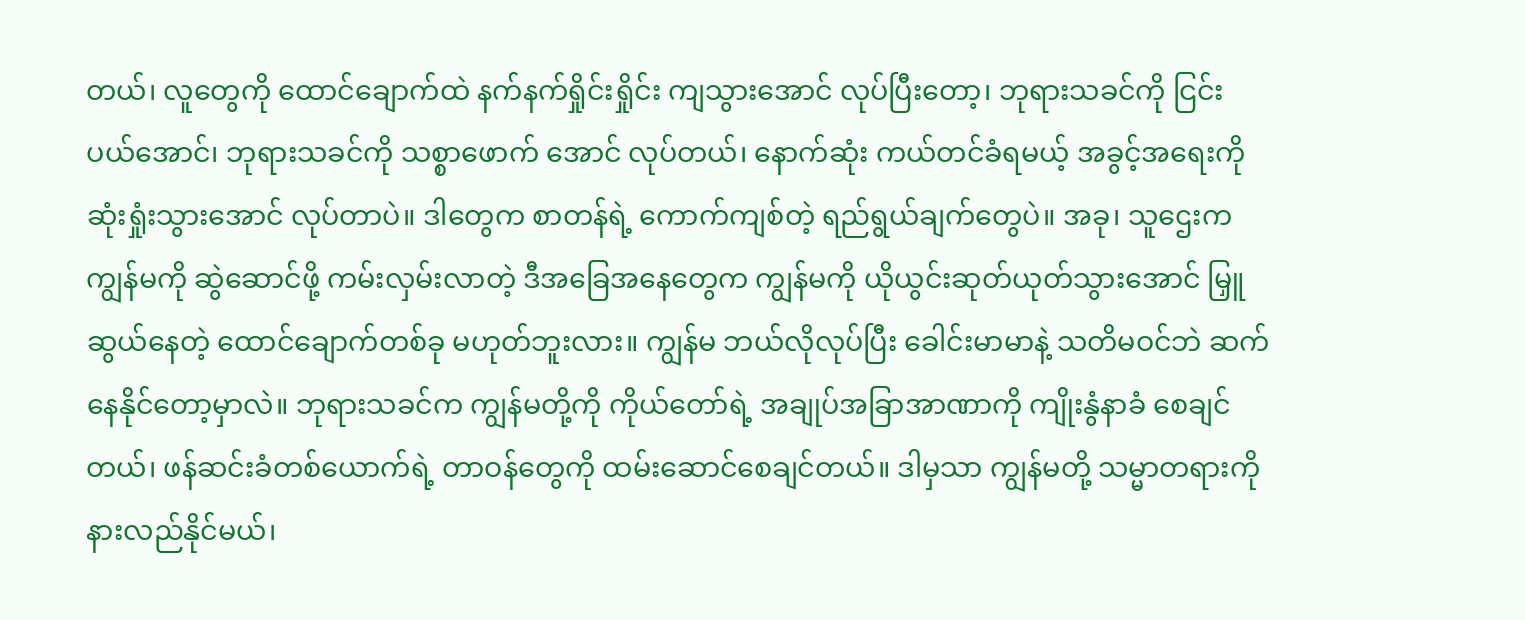တယ်၊ လူတွေကို ထောင်ချောက်ထဲ နက်နက်ရှိုင်းရှိုင်း ကျသွားအောင် လုပ်ပြီးတော့၊ ဘုရားသခင်ကို ငြင်းပယ်အောင်၊ ဘုရားသခင်ကို သစ္စာဖောက် အောင် လုပ်တယ်၊ နောက်ဆုံး ကယ်တင်ခံရမယ့် အခွင့်အရေးကို ဆုံးရှုံးသွားအောင် လုပ်တာပဲ။ ဒါတွေက စာတန်ရဲ့ ကောက်ကျစ်တဲ့ ရည်ရွယ်ချက်တွေပဲ။ အခု၊ သူဌေးက ကျွန်မကို ဆွဲဆောင်ဖို့ ကမ်းလှမ်းလာတဲ့ ဒီအခြေအနေတွေက ကျွန်မကို ယိုယွင်းဆုတ်ယုတ်သွားအောင် မြှူဆွယ်နေတဲ့ ထောင်ချောက်တစ်ခု မဟုတ်ဘူးလား။ ကျွန်မ ဘယ်လိုလုပ်ပြီး ခေါင်းမာမာနဲ့ သတိမဝင်ဘဲ ဆက်နေနိုင်တော့မှာလဲ။ ဘုရားသခင်က ကျွန်မတို့ကို ကိုယ်တော်ရဲ့ အချုပ်အခြာအာဏာကို ကျိုးနွံနာခံ စေချင်တယ်၊ ဖန်ဆင်းခံတစ်ယောက်ရဲ့ တာဝန်တွေကို ထမ်းဆောင်စေချင်တယ်။ ဒါမှသာ ကျွန်မတို့ သမ္မာတရားကို နားလည်နိုင်မယ်၊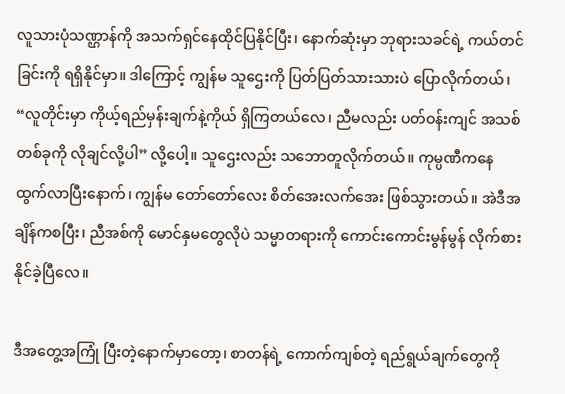လူသားပုံသဏ္ဌာန်ကို အသက်ရှင်နေထိုင်ပြနိုင်ပြီး၊ နောက်ဆုံးမှာ ဘုရားသခင်ရဲ့ ကယ်တင်ခြင်းကို ရရှိနိုင်မှာ။ ဒါကြောင့် ကျွန်မ သူဌေးကို ပြတ်ပြတ်သားသားပဲ ပြောလိုက်တယ်၊ “လူတိုင်းမှာ ကိုယ့်ရည်မှန်းချက်နဲ့ကိုယ် ရှိကြတယ်လေ၊ ညီမလည်း ပတ်ဝန်းကျင် အသစ်တစ်ခုကို လိုချင်လို့ပါ” လို့ပေါ့။ သူဌေးလည်း သဘောတူလိုက်တယ်။ ကုမ္ပဏီကနေ ထွက်လာပြီးနောက်၊ ကျွန်မ တော်တော်လေး စိတ်အေးလက်အေး ဖြစ်သွားတယ်။ အဲဒီအချိန်ကစပြီး၊ ညီအစ်ကို မောင်နှမတွေလိုပဲ သမ္မာတရားကို ကောင်းကောင်းမွန်မွန် လိုက်စားနိုင်ခဲ့ပြီလေ။

ဒီအတွေ့အကြုံ ပြီးတဲ့နောက်မှာတော့၊ စာတန်ရဲ့ ကောက်ကျစ်တဲ့ ရည်ရွယ်ချက်တွေကို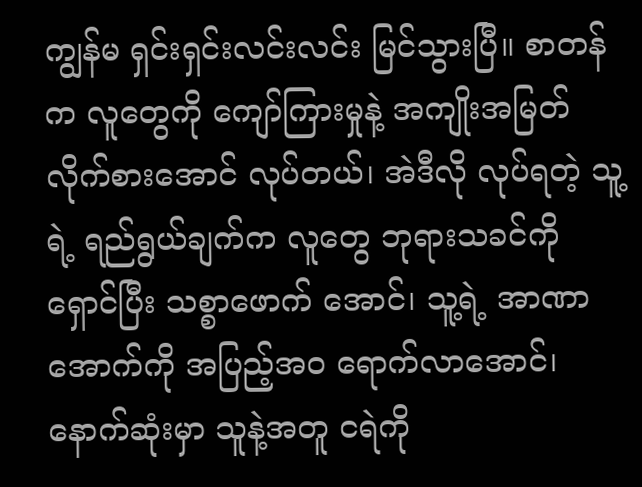ကျွန်မ ရှင်းရှင်းလင်းလင်း မြင်သွားပြီ။ စာတန်က လူတွေကို ကျော်ကြားမှုနဲ့ အကျိုးအမြတ် လိုက်စားအောင် လုပ်တယ်၊ အဲဒီလို လုပ်ရတဲ့ သူ့ရဲ့ ရည်ရွယ်ချက်က လူတွေ ဘုရားသခင်ကို ရှောင်ပြီး သစ္စာဖောက် အောင်၊ သူ့ရဲ့ အာဏာအောက်ကို အပြည့်အဝ ရောက်လာအောင်၊ နောက်ဆုံးမှာ သူနဲ့အတူ ငရဲကို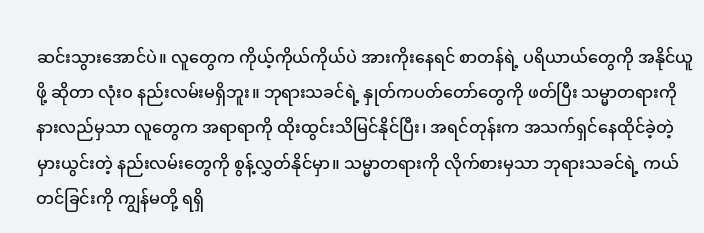ဆင်းသွားအောင်ပဲ။ လူတွေက ကိုယ့်ကိုယ်ကိုယ်ပဲ အားကိုးနေရင် စာတန်ရဲ့ ပရိယာယ်တွေကို အနိုင်ယူဖို့ ဆိုတာ လုံးဝ နည်းလမ်းမရှိဘူး။ ဘုရားသခင်ရဲ့ နှုတ်ကပတ်တော်တွေကို ဖတ်ပြီး သမ္မာတရားကို နားလည်မှသာ လူတွေက အရာရာကို ထိုးထွင်းသိမြင်နိုင်ပြီး၊ အရင်တုန်းက အသက်ရှင်နေထိုင်ခဲ့တဲ့ မှားယွင်းတဲ့ နည်းလမ်းတွေကို စွန့်လွှတ်နိုင်မှာ။ သမ္မာတရားကို လိုက်စားမှသာ ဘုရားသခင်ရဲ့ ကယ်တင်ခြင်းကို ကျွန်မတို့ ရရှိ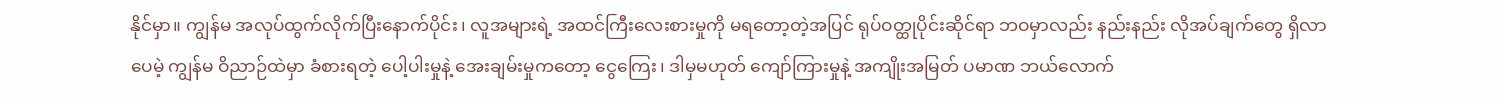နိုင်မှာ။ ကျွန်မ အလုပ်ထွက်လိုက်ပြီးနောက်ပိုင်း၊ လူအများရဲ့ အထင်ကြီးလေးစားမှုကို မရတော့တဲ့အပြင် ရုပ်ဝတ္ထုပိုင်းဆိုင်ရာ ဘဝမှာလည်း နည်းနည်း လိုအပ်ချက်တွေ ရှိလာပေမဲ့ ကျွန်မ ဝိညာဉ်ထဲမှာ ခံစားရတဲ့ ပေါ့ပါးမှုနဲ့ အေးချမ်းမှုကတော့ ငွေကြေး၊ ဒါမှမဟုတ် ကျော်ကြားမှုနဲ့ အကျိုးအမြတ် ပမာဏ ဘယ်လောက်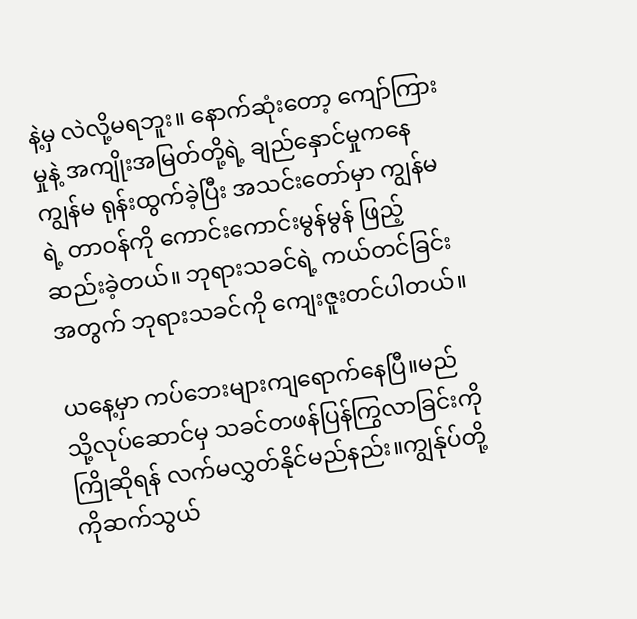နဲ့မှ လဲလို့မရဘူး။ နောက်ဆုံးတော့ ကျော်ကြားမှုနဲ့ အကျိုးအမြတ်တို့ရဲ့ ချည်နှောင်မှုကနေ ကျွန်မ ရုန်းထွက်ခဲ့ပြီး အသင်းတော်မှာ ကျွန်မရဲ့ တာဝန်ကို ကောင်းကောင်းမွန်မွန် ဖြည့်ဆည်းခဲ့တယ်။ ဘုရားသခင်ရဲ့ ကယ်တင်ခြင်းအတွက် ဘုရားသခင်ကို ကျေးဇူးတင်ပါတယ်။

ယနေ့မှာ ကပ်ဘေးများကျရောက်နေပြီ။မည်သို့လုပ်ဆောင်မှ သခင်တဖန်ပြန်ကြွလာခြင်းကို ကြိုဆိုရန် လက်မလွှတ်နိုင်မည်နည်း။ကျွန်ုပ်တို့ကိုဆက်သွယ်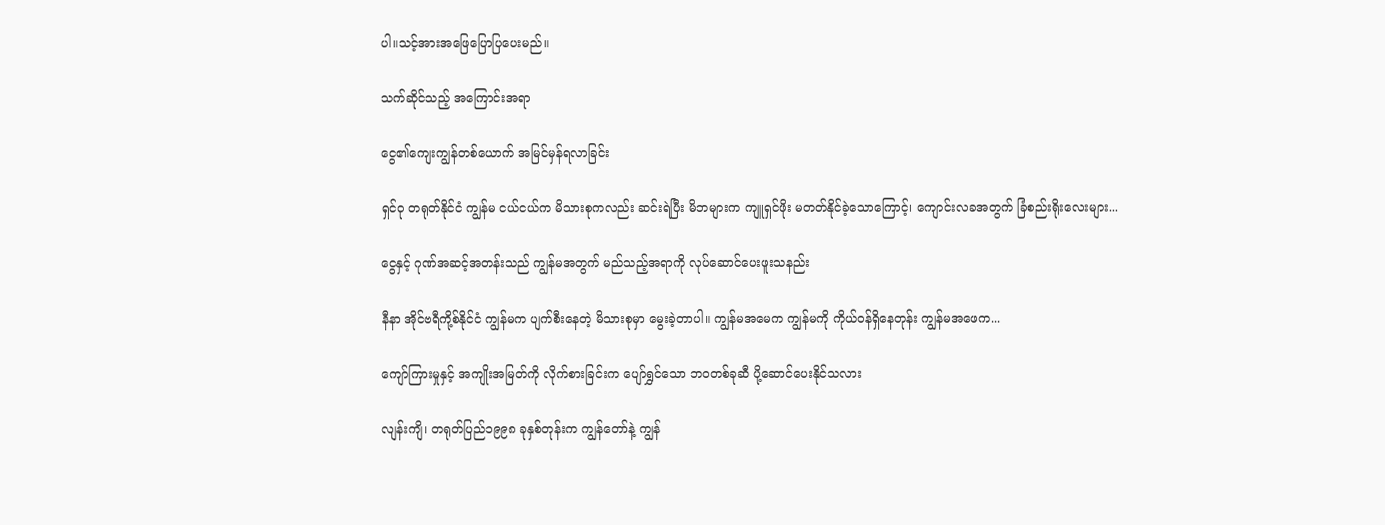ပါ။သင့်အားအဖြေပြောပြပေးမည်။

သက်ဆိုင်သည့် အကြောင်းအရာ

ငွေ၏ကျေးကျွန်တစ်ယောက် အမြင်မှန်ရလာခြင်း

ရှင်ဝု တရုတ်နိုင်ငံ ကျွန်မ ငယ်ငယ်က မိသားစုကလည်း ဆင်းရဲပြီး မိဘများက ကျူရှင်ဖိုး မတတ်နိုင်ခဲ့သောကြောင့်၊ ကျောင်းလခအတွက် ခြံစည်းရိုးလေးများ...

ငွေနှင့် ဂုဏ်အဆင့်အတန်းသည် ကျွန်မအတွက် မည်သည့်အရာကို လုပ်ဆောင်ပေးဖူးသနည်း

နီနာ အိုင်ဗရီကို့စ်နိုင်ငံ ကျွန်မက ပျက်စီးနေတဲ့ မိသားစုမှာ မွေးခဲ့တာပါ။ ကျွန်မအမေက ကျွန်မကို ကိုယ်ဝန်ရှိနေတုန်း ကျွန်မအဖေက...

ကျော်ကြားမှုနှင့် အကျိုးအမြတ်ကို လိုက်စားခြင်းက ပျော်ရွှင်သော ဘဝတစ်ခုဆီ ပို့ဆောင်ပေးနိုင်သလား

လျန်းကျိ၊ တရုတ်ပြည်၁၉၉၈ ခုနှစ်တုန်းက ကျွန်တော်နဲ့ ကျွန်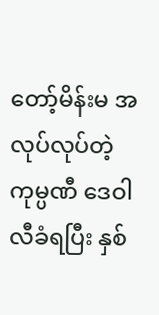တော့်မိန်းမ အလုပ်လုပ်တဲ့ကုမ္ပဏီ ဒေဝါလီခံရပြီး နှစ်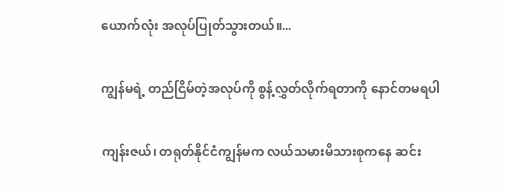ယောက်လုံး အလုပ်ပြုတ်သွားတယ်။...

ကျွန်မရဲ့ တည်ငြိမ်တဲ့အလုပ်ကို စွန့်လွှတ်လိုက်ရတာကို နောင်တမရပါ

ကျန်းဇယ်၊ တရုတ်နိုင်ငံကျွန်မက လယ်သမားမိသားစုကနေ ဆင်း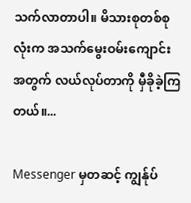သက်လာတာပါ။ မိသားစုတစ်စုလုံးက အသက်မွေးဝမ်းကျောင်းအတွက် လယ်လုပ်တာကို မှီခိုခဲ့ကြတယ်။...

Messenger မှတဆင့် ကျွန်ုပ်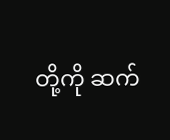တို့ကို ဆက်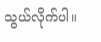သွယ်လိုက်ပါ။